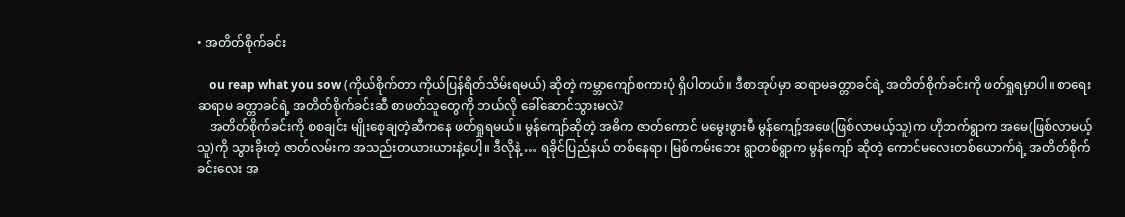• အတိတ်စိုက်ခင်း

    ou reap what you sow (ကိုယ်စိုက်တာ ကိုယ်ပြန်ရိတ်သိမ်းရမယ်) ဆိုတဲ့ ကမ္ဘာကျော်စကားပုံ ရှိပါတယ်။ ဒီစာအုပ်မှာ ဆရာမခတ္တာခင်ရဲ့ အတိတ်စိုက်ခင်းကို ဖတ်ရှုရမှာပါ။ စာရေးဆရာမ ခတ္တာခင်ရဲ့ အတိတ်စိုက်ခင်းဆီ စာဖတ်သူတွေကို ဘယ်လို ခေါ်ဆောင်သွားမလဲ?
    အတိတ်စိုက်ခင်းကို စစချင်း မျိုးစေ့ချတဲ့ဆီကနေ ဖတ်ရှုရမယ်။ မွန်ကျော်ဆိုတဲ့ အဓိက ဇာတ်ကောင် မမွေးဖွားမီ မွန်ကျော့်အဖေ(ဖြစ်လာမယ့်သူ)က ဟိုဘက်ရွာက အမေ(ဖြစ်လာမယ့်သူ)ကို သွားခိုးတဲ့ ဇာတ်လမ်းက အသည်းတယားယားနဲ့ပေါ့။ ဒီလိုနဲ့ … ရခိုင်ပြည်နယ် တစ်နေရာ၊ မြစ်ကမ်းဘေး ရွာတစ်ရွာက မွန်ကျော် ဆိုတဲ့ ကောင်မလေးတစ်ယောက်ရဲ့ အတိတ်စိုက်ခင်းလေး အ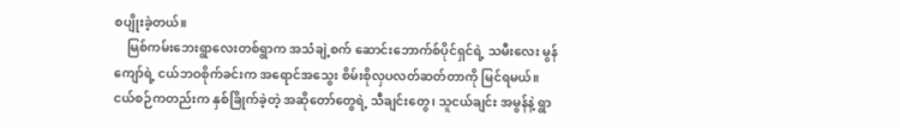စပျိုးခဲ့တယ်။
    မြစ်ကမ်းဘေးရွာလေးတစ်ရွာက အသံချဲ့စက် ဆောင်းဘောက်စ်ပိုင်ရှင်ရဲ့ သမီးလေး မွန်ကျော်ရဲ့ ငယ်ဘဝစိုက်ခင်းက အရောင်အသွေး စိမ်းစိုလှပလတ်ဆတ်တာကို မြင်ရမယ်။ ငယ်စဉ်ကတည်းက နှစ်ခြိုက်ခဲ့တဲ့ အဆိုတော်တွေရဲ့ သီချင်းတွေ၊ သူငယ်ချင်း အမွန်နဲ့ ရွာ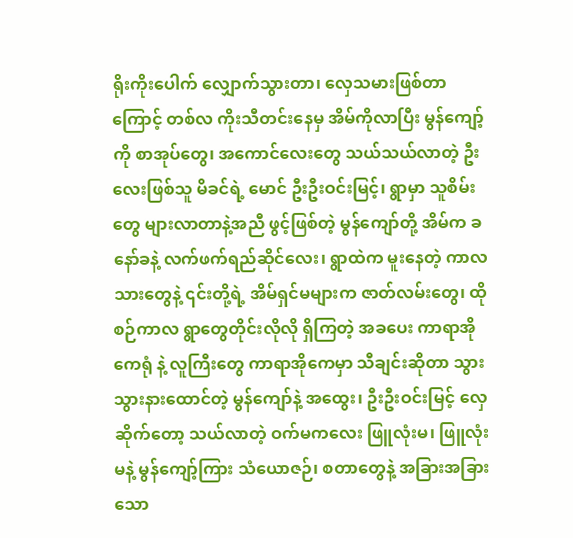ရိုးကိုးပေါက် လျှောက်သွားတာ၊ လှေသမားဖြစ်တာကြောင့် တစ်လ ကိုးသီတင်းနေမှ အိမ်ကိုလာပြီး မွန်ကျော့်ကို စာအုပ်တွေ၊ အကောင်လေးတွေ သယ်သယ်လာတဲ့ ဦးလေးဖြစ်သူ မိခင်ရဲ့ မောင် ဦးဦးဝင်းမြင့်၊ ရွာမှာ သူစိမ်းတွေ များလာတာနဲ့အညီ ဖွင့်ဖြစ်တဲ့ မွန်ကျော်တို့ အိမ်က ခနော်ခနဲ့ လက်ဖက်ရည်ဆိုင်လေး၊ ရွာထဲက မူးနေတဲ့ ကာလသားတွေနဲ့ ၎င်းတို့ရဲ့ အိမ်ရှင်မများက ဇာတ်လမ်းတွေ၊ ထိုစဉ်ကာလ ရွာတွေတိုင်းလိုလို ရှိကြတဲ့ အခပေး ကာရာအိုကေရုံ နဲ့ လူကြီးတွေ ကာရာအိုကေမှာ သီချင်းဆိုတာ သွားသွားနားထောင်တဲ့ မွန်ကျော်နဲ့ အထွေး၊ ဦးဦးဝင်းမြင့် လှေဆိုက်တော့ သယ်လာတဲ့ ဝက်မကလေး ဖြူလုံးမ၊ ဖြူလုံးမနဲ့ မွန်ကျော့်ကြား သံယောဇဉ်၊ စတာတွေနဲ့ အခြားအခြားသော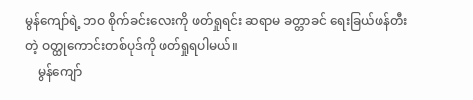မွန်ကျော်ရဲ့ ဘဝ စိုက်ခင်းလေးကို ဖတ်ရှုရင်း ဆရာမ ခတ္တာခင် ရေးခြယ်ဖန်တီးတဲ့ ဝတ္ထုကောင်းတစ်ပုဒ်ကို ဖတ်ရှုရပါမယ်။
    မွန်ကျော်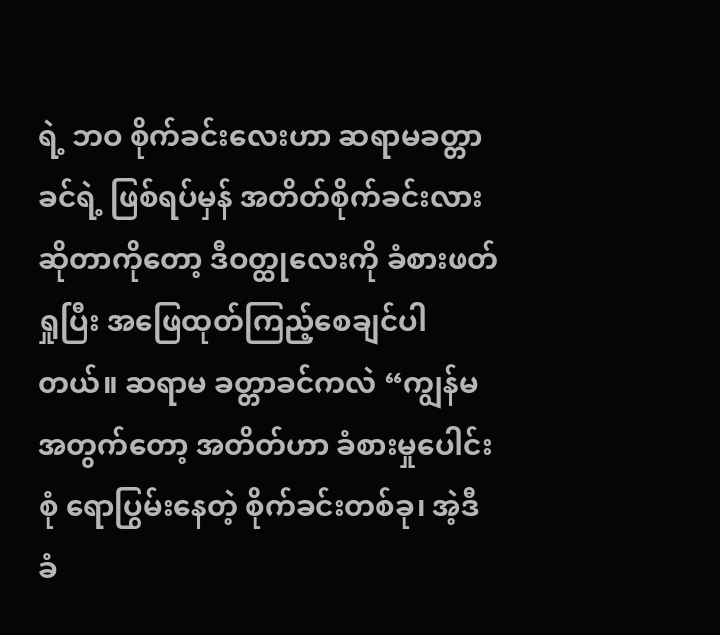ရဲ့ ဘဝ စိုက်ခင်းလေးဟာ ဆရာမခတ္တာခင်ရဲ့ ဖြစ်ရပ်မှန် အတိတ်စိုက်ခင်းလား ဆိုတာကိုတော့ ဒီဝတ္ထုလေးကို ခံစားဖတ်ရှုပြီး အဖြေထုတ်ကြည့်စေချင်ပါတယ်။ ဆရာမ ခတ္တာခင်ကလဲ “ကျွန်မအတွက်တော့ အတိတ်ဟာ ခံစားမှုပေါင်းစုံ ရောပြွမ်းနေတဲ့ စိုက်ခင်းတစ်ခု၊ အဲ့ဒီ ခံ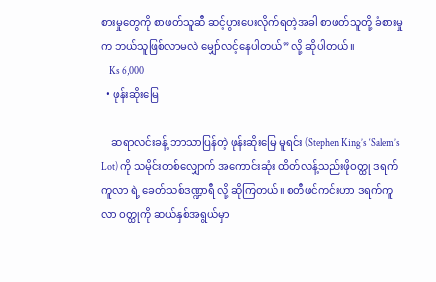စားမှုတွေကို စာဖတ်သူဆီ ဆင့်ပွားပေးလိုက်ရတဲ့အခါ စာဖတ်သူတို့ ခံစားမှုက ဘယ်သူဖြစ်လာမလဲ မျှော်လင့်နေပါတယ်” လို့ ဆိုပါတယ်။
    Ks 6,000
  • ဖုန်းဆိုးမြေ

    ဆရာလင်းခန့် ဘာသာပြန်တဲ့ ဖုန်းဆိုးမြေ မူရင်း (Stephen King’s ‘Salem’s Lot) ကို သမိုင်းတစ်လျှောက် အကောင်းဆုံး ထိတ်လန့်သည်းဖိုဝတ္ထု ဒရက်ကူလာ ရဲ့ ခေတ်သစ်ဒဏ္ဍာရီ လို့ ဆိုကြတယ်။ စတီဖင်ကင်းဟာ ဒရက်ကူလာ ဝတ္ထုကို ဆယ်နှစ်အရွယ်မှာ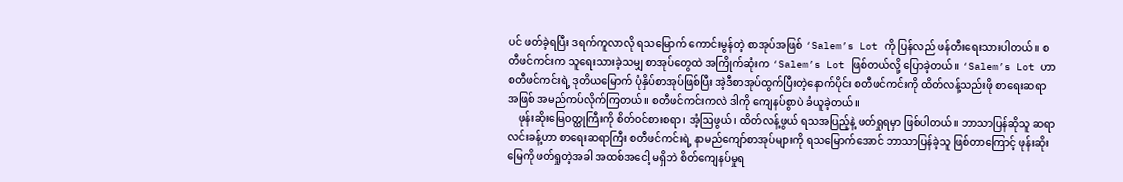ပင် ဖတ်ခဲ့ရပြီး ဒရက်ကူလာလို ရသမြောက် ကောင်းမွန်တဲ့ စာအုပ်အဖြစ် ‘Salem’s Lot ကို ပြန်လည် ဖန်တီးရေးသားပါတယ်။ စတီဖင်ကင်းက သူရေးသားခဲ့သမျှ စာအုပ်တွေထဲ အကြိုက်ဆုံးက ‘Salem’s Lot ဖြစ်တယ်လို့ ပြောခဲ့တယ်။ ‘Salem’s Lot ဟာ စတီဖင်ကင်းရဲ့ ဒုတိယမြောက် ပုံနှိပ်စာအုပ်ဖြစ်ပြီး အဲ့ဒီစာအုပ်ထွက်ပြီးတဲ့နောက်ပိုင်း စတီဖင်ကင်းကို ထိတ်လန့်သည်းဖို စာရေးဆရာအဖြစ် အမည်ကပ်လိုက်ကြတယ်။ စတီဖင်ကင်းကလဲ ဒါကို ကျေနပ်စွာပဲ ခံယူခဲ့တယ်။
    ဖုန်းဆိုးမြေဝတ္ထုကြီးကို စိတ်ဝင်စားစရာ၊ အံ့ဩဖွယ်၊ ထိတ်လန့်ဖွယ် ရသအပြည့်နဲ့ ဖတ်ရှုရမှာ ဖြစ်ပါတယ်။ ဘာသာပြန်ဆိုသူ ဆရာလင်းခန့်ဟာ စာရေးဆရာကြီး စတီဖင်ကင်းရဲ့ နာမည်ကျော်စာအုပ်များကို ရသမြောက်အောင် ဘာသာပြန်ခဲ့သူ ဖြစ်တာကြောင့် ဖုန်းဆိုးမြေကို ဖတ်ရှုတဲ့အခါ အထစ်အငေါ့ မရှိဘဲ စိတ်ကျေနပ်မှုရ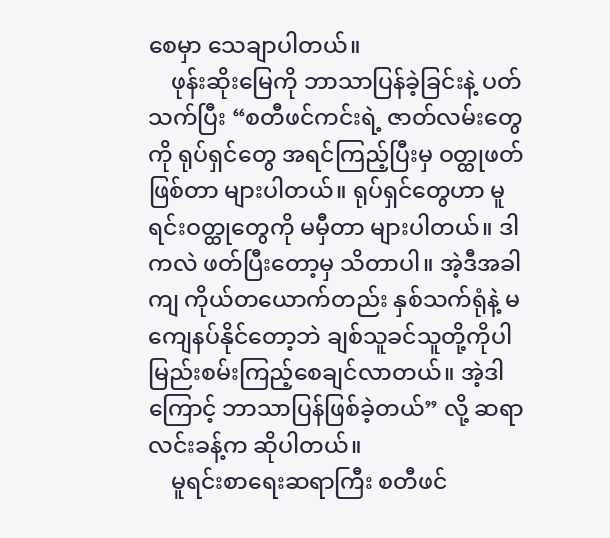စေမှာ သေချာပါတယ်။
    ဖုန်းဆိုးမြေကို ဘာသာပြန်ခဲ့ခြင်းနဲ့ ပတ်သက်ပြီး “စတီဖင်ကင်းရဲ့ ဇာတ်လမ်းတွေကို ရုပ်ရှင်တွေ အရင်ကြည့်ပြီးမှ ဝတ္ထုဖတ်ဖြစ်တာ များပါတယ်။ ရုပ်ရှင်တွေဟာ မူရင်းဝတ္ထုတွေကို မမှီတာ များပါတယ်။ ဒါကလဲ ဖတ်ပြီးတော့မှ သိတာပါ။ အဲ့ဒီအခါကျ ကိုယ်တယောက်တည်း နှစ်သက်ရုံနဲ့ မကျေနပ်နိုင်တော့ဘဲ ချစ်သူခင်သူတို့ကိုပါ မြည်းစမ်းကြည့်စေချင်လာတယ်။ အဲ့ဒါကြောင့် ဘာသာပြန်ဖြစ်ခဲ့တယ်” လို့ ဆရာလင်းခန့်က ဆိုပါတယ်။
    မူရင်းစာရေးဆရာကြီး စတီဖင်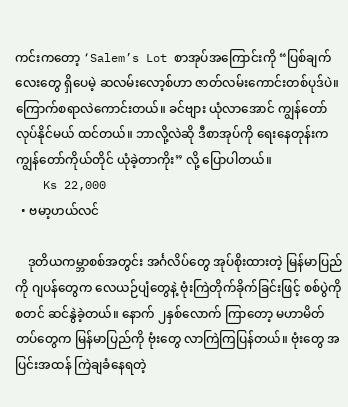ကင်းကတော့ ‘Salem’s Lot စာအုပ်အကြောင်းကို “ပြစ်ချက်လေးတွေ ရှိပေမဲ့ ဆလမ်းလော့စ်ဟာ ဇာတ်လမ်းကောင်းတစ်ပုဒ်ပဲ။ ကြောက်စရာလဲကောင်းတယ်။ ခင်ဗျား ယုံလာအောင် ကျွန်တော် လုပ်နိုင်မယ် ထင်တယ်။ ဘာလို့လဲဆို ဒီစာအုပ်ကို ရေးနေတုန်းက ကျွန်တော်ကိုယ်တိုင် ယုံခဲ့တာကိုး” လို့ ပြောပါတယ်။
    Ks 22,000
  • ဗမာ့ဟယ်လင်

    ဒုတိယကမ္ဘာစစ်အတွင်း အင်္ဂလိပ်တွေ အုပ်စိုးထားတဲ့ မြန်မာပြည်ကို ဂျပန်တွေက လေယဉ်ပျံတွေနဲ့ ဗုံးကြဲတိုက်ခိုက်ခြင်းဖြင့် စစ်ပွဲကို စတင် ဆင်နွဲခဲ့တယ်။ နောက် ၂နှစ်လောက် ကြာတော့ မဟာမိတ်တပ်တွေက မြန်မာပြည်ကို ဗုံးတွေ လာကြဲကြပြန်တယ်။ ဗုံးတွေ အပြင်းအထန် ကြဲချခံနေရတဲ့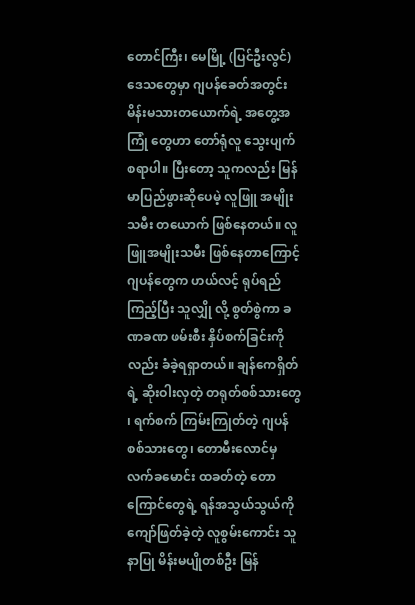တောင်ကြီး၊ မေမြို့ (ပြင်ဦးလွင်) ဒေသတွေမှာ ဂျပန်ခေတ်အတွင်း မိန်းမသားတယောက်ရဲ့ အတွေ့အကြုံ တွေဟာ တော်ရုံလူ သွေးပျက်စရာပါ။ ပြီးတော့ သူကလည်း မြန်မာပြည်ဖွားဆိုပေမဲ့ လူဖြူ အမျိုးသမီး တယောက် ဖြစ်နေတယ်။ လူဖြူအမျိုးသမီး ဖြစ်နေတာကြောင့် ဂျပန်တွေက ဟယ်လင့် ရုပ်ရည်ကြည့်ပြီး သူလျှို လို့ စွတ်စွဲကာ ခဏခဏ ဖမ်းစီး နှိပ်စက်ခြင်းကိုလည်း ခံခဲ့ရရှာတယ်။ ချန်ကေရှိတ်ရဲ့ ဆိုးဝါးလှတဲ့ တရုတ်စစ်သားတွေ ၊ ရက်စက် ကြမ်းကြုတ်တဲ့ ဂျပန်စစ်သားတွေ၊ တောမီးလောင်မှ လက်ခမောင်း ထခတ်တဲ့ တောကြောင်တွေရဲ့ ရန်အသွယ်သွယ်ကို ကျော်ဖြတ်ခဲ့တဲ့ လူစွမ်းကောင်း သူနာပြု မိန်းမပျိုတစ်ဦး မြန်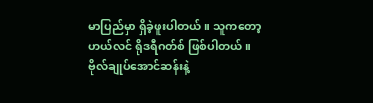မာပြည်မှာ ရှိခဲ့ဖူးပါတယ်။ သူကတော့ ဟယ်လင် ရိုဒရီဂတ်စ် ဖြစ်ပါတယ်။ ဗိုလ်ချုပ်အောင်ဆန်းနဲ့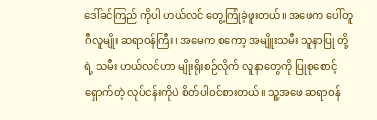ဒေါ်ခင်ကြည် ကိုပါ ဟယ်လင် တွေ့ကြုံခဲ့ဖူးတယ်။ အဖေက ပေါ်တူဂီလူမျိုး ဆရာဝန်ကြီး၊ အမေက စကော့ အမျိူးသမီး သူနာပြု တို့ရဲ့ သမီး ဟယ်လင်ဟာ မျိုးရိုးစဉ်လိုက် လူနာတွေကို ပြုစုစောင့်ရှောက်တဲ့ လုပ်ငန်းကိုပဲ စိတ်ပါဝင်စားတယ်။ သူ့အဖေ ဆရာဝန်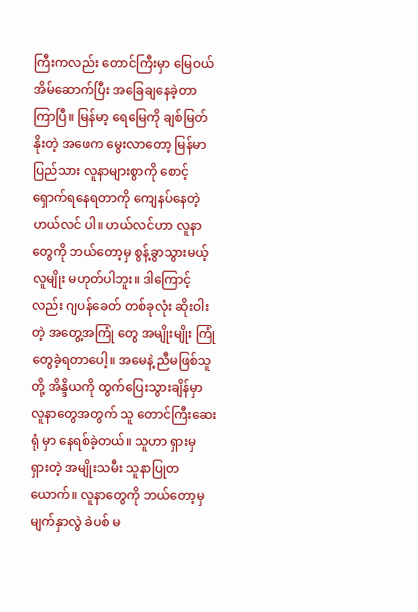ကြီးကလည်း တောင်ကြီးမှာ မြေဝယ် အိမ်ဆောက်ပြီး အခြေချနေခဲ့တာ ကြာပြီ။ မြန်မာ့ ရေမြေကို ချစ်မြတ်နိုးတဲ့ အဖေက မွေးလာတော့ မြန်မာပြည်သား လူနာများစွာကို စောင့်ရှောက်ရနေရတာကို ကျေနပ်နေတဲ့ ဟယ်လင် ပါ။ ဟယ်လင်ဟာ လူနာတွေကို ဘယ်တော့မှ စွန့်ခွာသွားမယ့် လူမျိုး မဟုတ်ပါဘူး။ ဒါကြောင့်လည်း ဂျပန်ခေတ် တစ်ခုလုံး ဆိုးဝါးတဲ့ အတွေ့အကြုံ တွေ အမျိုးမျိုး ကြုံတွေခဲ့ရတာပေါ့။ အမေနဲ့ ညီမဖြစ်သူတို့ အိန္ဒိယကို ထွက်ပြေးသွားချိန်မှာ လူနာတွေအတွက် သူ တောင်ကြီးဆေးရုံ မှာ နေရစ်ခဲ့တယ်။ သူဟာ ရှားမှ ရှားတဲ့ အမျိုးသမီး သူနာပြုတယောက်။ လူနာတွေကို ဘယ်တော့မှ မျက်နှာလွဲ ခဲပစ် မ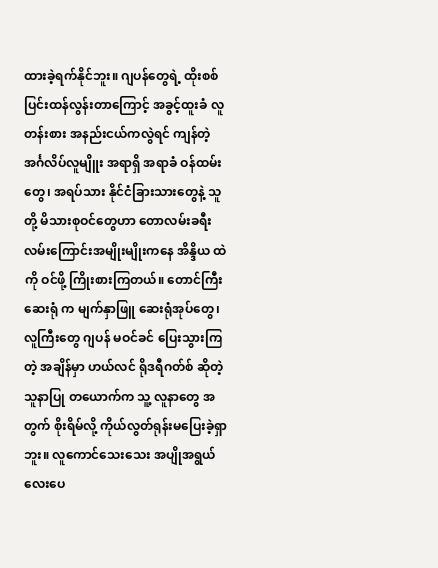ထားခဲ့ရက်နိုင်ဘူး။ ဂျပန်တွေရဲ့ ထိုးစစ် ပြင်းထန်လွန်းတာကြောင့် အခွင့်ထူးခံ လူတန်းစား အနည်းငယ်ကလွဲရင် ကျန်တဲ့ အင်္ဂလိပ်လူမျိူး အရာရှိ အရာခံ ဝန်ထမ်းတွေ၊ အရပ်သား နိုင်ငံခြားသားတွေနဲ့ သူတို့ မိသားစုဝင်တွေဟာ တောလမ်းခရီးလမ်းကြောင်းအမျိုးမျိုးကနေ အိန္ဒိယ ထဲကို ဝင်ဖို့ ကြိုးစားကြတယ်။ တောင်ကြီးဆေးရုံ က မျက်နှာဖြူ ဆေးရုံအုပ်တွေ၊ လူကြီးတွေ ဂျပန် မဝင်ခင် ပြေးသွားကြတဲ့ အချိန်မှာ ဟယ်လင် ရိုဒရီဂတ်စ် ဆိုတဲ့ သူနာပြု တယောက်က သူ့ လူနာတွေ အတွက် စိုးရိမ်လို့ ကိုယ်လွတ်ရုန်းမပြေးခဲ့ရှာဘူး။ လူကောင်သေးသေး အပျိုအရွယ်လေးပေ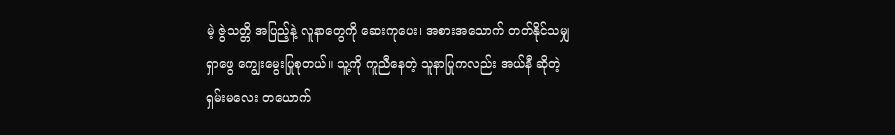မဲ့ ဇွဲသတ္တိ အပြည့်နဲ့ လူနာတွေကို ဆေးကုပေး၊ အစားအသောက် တတ်နိုင်သမျှ ရှာဖွေ ကျွေးမွေးပြုစုတယ်။ သူ့ကို ကူညီနေတဲ့ သူနာပြုကလည်း အယ်နီ ဆိုတဲ့ ရှမ်းမလေး တယောက်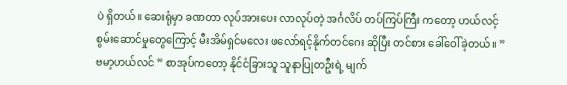ပဲ ရှိတယ်။ ဆေးရုံမှာ ခဏတာ လုပ်အားပေး လာလုပ်တဲ့ အင်္ဂလိပ် တပ်ကြပ်ကြီး ကတော့ ဟယ်လင့် စွမ်းဆောင်မှုတွေကြောင့် မီးအိမ်ရှင်မလေး ဖလော်ရင့်နိုက်တင်ဂေး ဆိုပြီး တင်စား ခေါ်ဝေါ်ခဲ့တယ်။ ” ဗမာ့ဟယ်လင် ” စာအုပ်ကတော့ နိုင်ငံခြားသူ သူနာပြုတဦးရဲ့ မျက်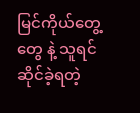မြင်ကိုယ်တွေ့ တွေ နဲ့ သူရင်ဆိုင်ခဲ့ရတဲ့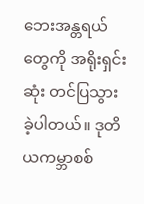ဘေးအန္တရယ်တွေကို အရိုးရှင်းဆုံး တင်ပြသွားခဲ့ပါတယ်။ ဒုတိယကမ္ဘာစစ်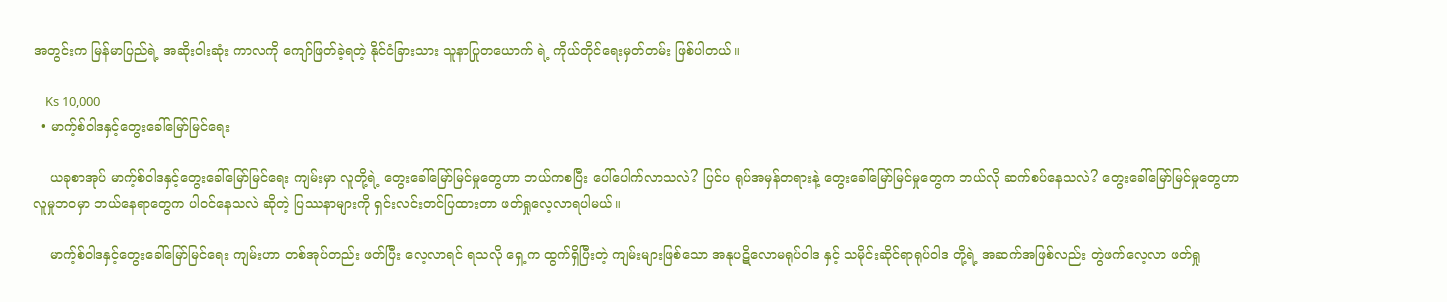အတွင်းက မြန်မာပြည်ရဲ့ အဆိုးဝါးဆုံး ကာလကို ကျော်ဖြတ်ခဲ့ရတဲ့ နိုင်ငံခြားသား သူနာပြုတယောက် ရဲ့ ကိုယ်တိုင်ရေးမှတ်တမ်း ဖြစ်ပါတယ်။

    Ks 10,000
  • မာက့်စ်ဝါဒနှင့်တွေးခေါ်မြော်မြင်ရေး

    ယခုစာအုပ် မာက့်စ်ဝါဒနှင့်တွေးခေါ်မြော်မြင်ရေး ကျမ်းမှာ လူတို့ရဲ့ တွေးခေါ်မြော်မြင်မှုတွေဟာ ဘယ်ကစပြီး ပေါ်ပေါက်လာသလဲ? ပြင်ပ ရုပ်အမှန်တရားနဲ့ တွေးခေါ်မြော်မြင်မှုတွေက ဘယ်လို ဆက်စပ်နေသလဲ? တွေးခေါ်မြော်မြင်မှုတွေဟာ လူမှုဘဝမှာ ဘယ်နေရာတွေက ပါဝင်နေသလဲ ဆိုတဲ့ ပြဿနာများကို ရှင်းလင်းတင်ပြထားတာ ဖတ်ရှုလေ့လာရပါမယ်။

    မာက့်စ်ဝါဒနှင့်တွေးခေါ်မြော်မြင်ရေး ကျမ်းဟာ တစ်အုပ်တည်း ဖတ်ပြီး လေ့လာရင် ရသလို ရှေ့က ထွက်ရှိပြီးတဲ့ ကျမ်းများဖြစ်သော အနုပဋိလောမရုပ်ဝါဒ နှင့် သမိုင်းဆိုင်ရာရုပ်ဝါဒ တို့ရဲ့ အဆက်အဖြစ်လည်း တွဲဖက်လေ့လာ ဖတ်ရှု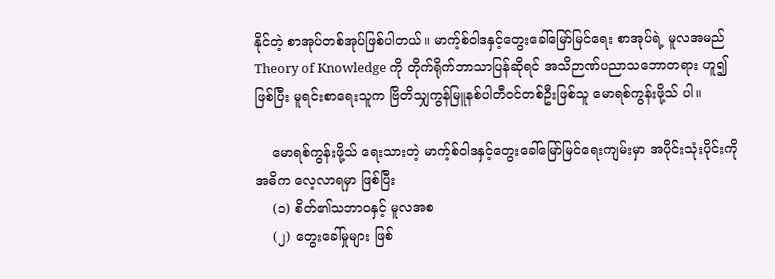နိုင်တဲ့ စာအုပ်တစ်အုပ်ဖြစ်ပါတယ်။ မာက့်စ်ဝါဒနှင့်တွေးခေါ်မြော်မြင်ရေး စာအုပ်ရဲ့ မူလအမည် Theory of Knowledge ကို တိုက်ရိုက်ဘာသာပြန်ဆိုရင် အသိဉာဏ်ပညာသဘောတရား ဟူ၍ ဖြစ်ပြီး မူရင်းစာရေးသူက ဗြိတိသျှကွန်မြူနစ်ပါတီဝင်တစ်ဦးဖြစ်သူ မောရစ်ကွန်းဖို့သ် ပါ။

    မောရစ်ကွန်းဖို့သ် ရေးသားတဲ့ မာက့်စ်ဝါဒနှင့်တွေးခေါ်မြော်မြင်ရေးကျမ်းမှာ အပိုင်းသုံးပိုင်းကို အဓိက လေ့လာရမှာ ဖြစ်ပြီး
    (၁) စိတ်၏သဘာဝနှင့် မူလအစ
    (၂) တွေးခေါ်မှုများ ဖြစ်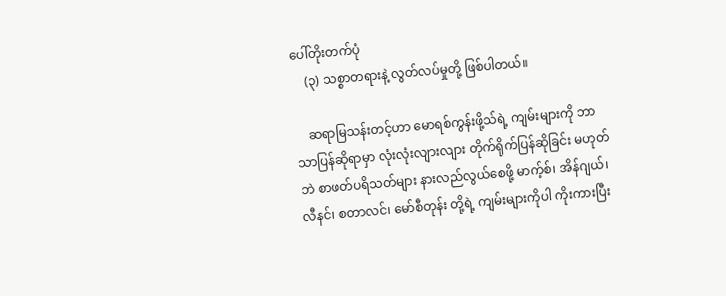ပေါ်တိုးတက်ပုံ
    (၃) သစ္စာတရားနဲ့ လွတ်လပ်မှုတို့ ဖြစ်ပါတယ်။

    ဆရာမြသန်းတင့်ဟာ မောရစ်ကွန်းဖို့သ်ရဲ့ ကျမ်းများကို ဘာသာပြန်ဆိုရာမှာ လုံးလုံးလျားလျား တိုက်ရိုက်ပြန်ဆိုခြင်း မဟုတ်ဘဲ စာဖတ်ပရိသတ်များ နားလည်လွယ်စေဖို့ မာက့်စ်၊ အိန်ဂျယ်၊ လီနင်၊ စတာလင်၊ မော်စီတုန်း တို့ရဲ့ ကျမ်းများကိုပါ ကိုးကားပြီး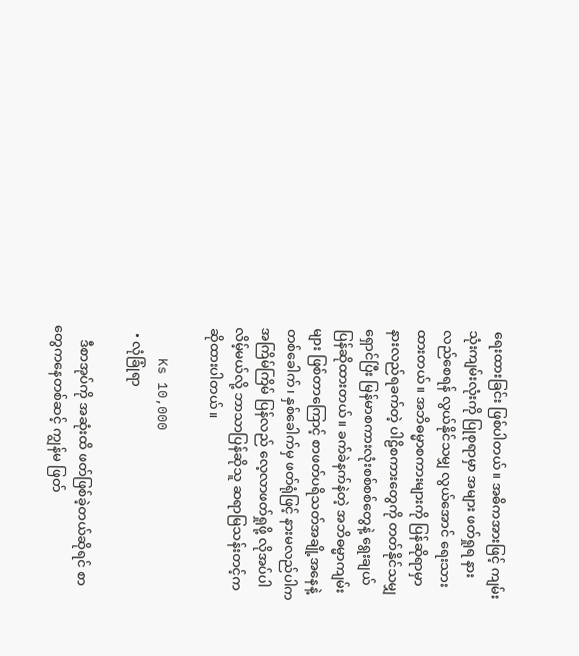ရေးထားခြင်း ဖြစ်ပါတယ်။ အဓိကအားဖြင့် ကျမ်းသုံးကျမ်းလုံးကို ပြုစုရာမှာ အများ ဖတ်ရှုရ နားလည်စေရန် လွယ်နိုင်သမျှ လွယ်အောင် ရေးသားထားတယ်။ အဘိဓမ္မာစကားများကို ပြန်ဆိုရာမှာ နားလည်ရခက်တဲ့ ပါဠိစကားတွေကို တတ်နိုင်သမျှ ရှောင်ပြီး မြန်မာစကားလုံးစစ်စစ်တွေနဲ့ ရွေးချယ်ပြန်ဆိုထားတယ်။ ခက်ခဲနက်နဲတဲ့ အဘိဓမ္မာကျမ်းများ ဖြစ်တာကြောင့် စာဖတ်ပရိသတ်အချို့အနေနဲ့ တစ်ခေါက်၊ နှစ်ခေါက်မှ ဖတ်ရုံဖြင့် နားမလည်ပါက အကြိမ်ကြိမ် ပြန်လည် လေ့လာဖတ်ရှုဖို့ လိုအပ်ပါလိမ့်မယ်လို့ ဘာသာပြန်ဆိုသူ ဆရာမြသန်းတင့်က ဆိုထားပါတယ်။

    Ks 10,000
  • လုံခြုံရာ

    ဒီစာအုပ်ကို အဆုံးထိ ဖတ်ဖြစ်ခဲ့တယ်ဆိုရင် စာတွေကနေတစ်ဆင့် ကျွန်မ ဖြတ်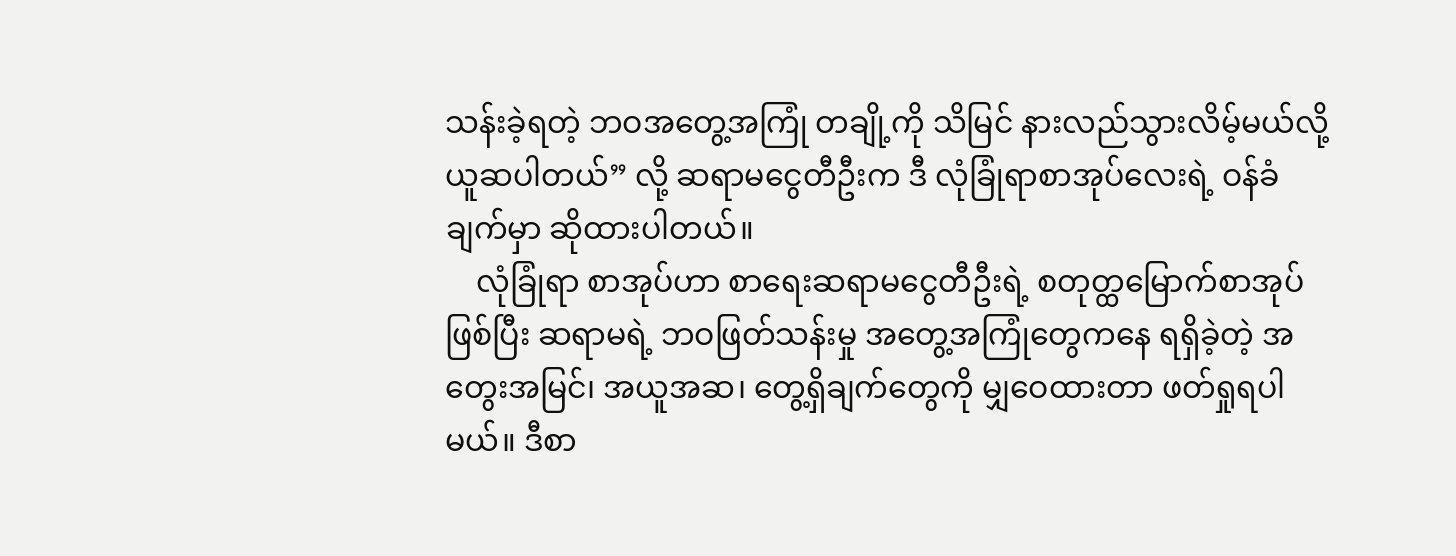သန်းခဲ့ရတဲ့ ဘဝအတွေ့အကြုံ တချို့ကို သိမြင် နားလည်သွားလိမ့်မယ်လို့ ယူဆပါတယ်” လို့ ဆရာမငွေတီဦးက ဒီ လုံခြုံရာစာအုပ်လေးရဲ့ ဝန်ခံချက်မှာ ဆိုထားပါတယ်။
    လုံခြုံရာ စာအုပ်ဟာ စာရေးဆရာမငွေတီဦးရဲ့ စတုတ္ထမြောက်စာအုပ်ဖြစ်ပြီး ဆရာမရဲ့ ဘဝဖြတ်သန်းမှု အတွေ့အကြုံတွေကနေ ရရှိခဲ့တဲ့ အတွေးအမြင်၊ အယူအဆ၊ တွေ့ရှိချက်တွေကို မျှဝေထားတာ ဖတ်ရှုရပါမယ်။ ဒီစာ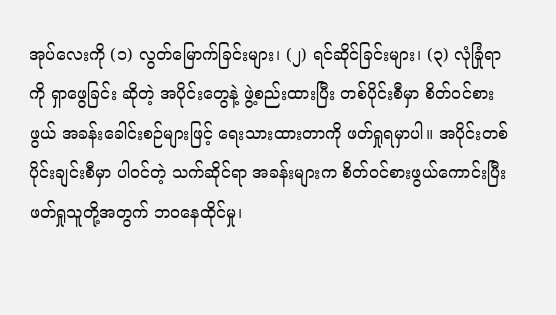အုပ်လေးကို (၁) လွတ်မြောက်ခြင်းများ၊ (၂) ရင်ဆိုင်ခြင်းများ၊ (၃) လုံခြုံရာကို ရှာဖွေခြင်း ဆိုတဲ့ အပိုင်းတွေနဲ့ ဖွဲ့စည်းထားပြီး တစ်ပိုင်းစီမှာ စိတ်ဝင်စားဖွယ် အခန်းခေါင်းစဉ်များဖြင့် ရေးသားထားတာကို ဖတ်ရှုရမှာပါ။ အပိုင်းတစ်ပိုင်းချင်းစီမှာ ပါဝင်တဲ့ သက်ဆိုင်ရာ အခန်းများက စိတ်ဝင်စားဖွယ်ကောင်းပြီး ဖတ်ရှုသူတို့အတွက် ဘဝနေထိုင်မှု၊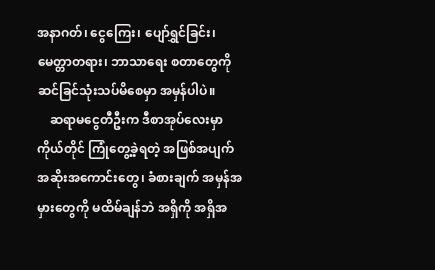အနာဂတ်၊ ငွေကြေး၊ ပျော်ရွှင်ခြင်း၊ မေတ္တာတရား၊ ဘာသာရေး စတာတွေကို ဆင်ခြင်သုံးသပ်မိစေမှာ အမှန်ပါပဲ။
    ဆရာမငွေတီဦးက ဒီစာအုပ်လေးမှာ ကိုယ်တိုင် ကြုံတွေ့ခဲ့ရတဲ့ အဖြစ်အပျက် အဆိုးအကောင်းတွေ၊ ခံစားချက် အမှန်အမှားတွေကို မထိမ်ချန်ဘဲ အရှိကို အရှိအ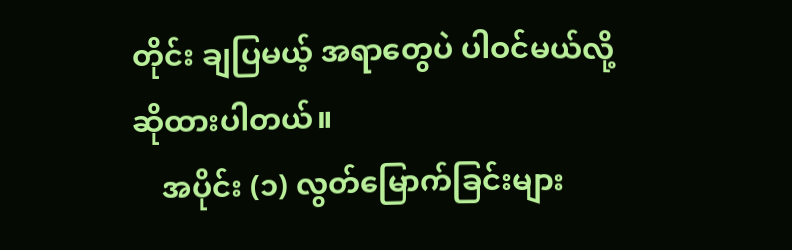တိုင်း ချပြမယ့် အရာတွေပဲ ပါဝင်မယ်လို့ ဆိုထားပါတယ်။
    အပိုင်း (၁) လွတ်မြောက်ခြင်းများ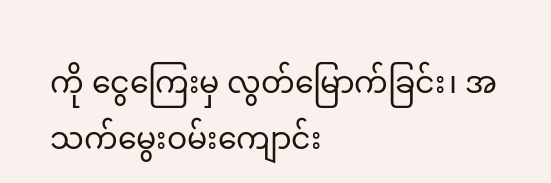ကို ငွေကြေးမှ လွတ်မြောက်ခြင်း၊ အသက်မွေးဝမ်းကျောင်း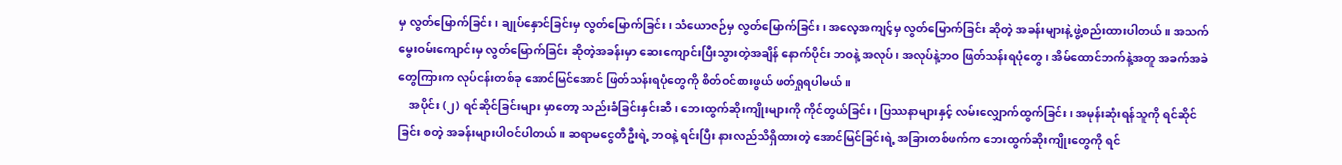မှ လွတ်မြောက်ခြင်း၊ ချုပ်နှောင်ခြင်းမှ လွတ်မြောက်ခြင်း၊ သံယောဇဉ်မှ လွတ်မြောက်ခြင်း၊ အလေ့အကျင့်မှ လွတ်မြောက်ခြင်း ဆိုတဲ့ အခန်းများနဲ့ ဖွဲ့စည်းထားပါတယ်။ အသက်မွေးဝမ်းကျောင်းမှ လွတ်မြောက်ခြင်း ဆိုတဲ့အခန်းမှာ ဆေးကျောင်းပြီးသွားတဲ့အချိန် နောက်ပိုင်း ဘဝနဲ့ အလုပ်၊ အလုပ်နဲ့ဘဝ ဖြတ်သန်းရပုံတွေ၊ အိမ်ထောင်ဘက်နဲ့အတူ အခက်အခဲတွေကြားက လုပ်ငန်းတစ်ခု အောင်မြင်အောင် ဖြတ်သန်းရပုံတွေကို စိတ်ဝင်စားဖွယ် ဖတ်ရှုရပါမယ်။
    အပိုင်း (၂) ရင်ဆိုင်ခြင်းများ မှာတော့ သည်းခံခြင်းနှင်းဆီ၊ ဘေးထွက်ဆိုးကျိုးများကို ကိုင်တွယ်ခြင်း၊ ပြဿနာများနှင့် လမ်းလျှောက်ထွက်ခြင်း၊ အမုန်းဆုံးရန်သူကို ရင်ဆိုင်ခြင်း စတဲ့ အခန်းများပါဝင်ပါတယ်။ ဆရာမငွေတီဦးရဲ့ ဘဝနဲ့ ရင်းပြီး နားလည်သိရှိထားတဲ့ အောင်မြင်ခြင်းရဲ့ အခြားတစ်ဖက်က ဘေးထွက်ဆိုးကျိုးတွေကို ရင်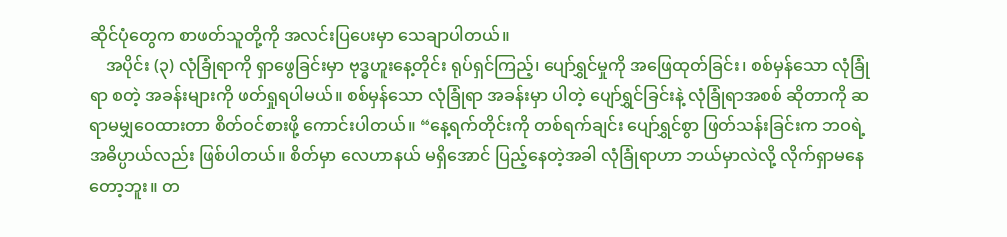ဆိုင်ပုံတွေက စာဖတ်သူတို့ကို အလင်းပြပေးမှာ သေချာပါတယ်။
    အပိုင်း (၃) လုံခြုံရာကို ရှာဖွေခြင်းမှာ ဗုဒ္ဓဟူးနေ့တိုင်း ရုပ်ရှင်ကြည့်၊ ပျော်ရွှင်မှုကို အဖြေထုတ်ခြင်း၊ စစ်မှန်သော လုံခြုံရာ စတဲ့ အခန်းများကို ဖတ်ရှုရပါမယ်။ စစ်မှန်သော လုံခြုံရာ အခန်းမှာ ပါတဲ့ ပျော်ရွှင်ခြင်းနဲ့ လုံခြုံရာအစစ် ဆိုတာကို ဆရာမမျှဝေထားတာ စိတ်ဝင်စားဖို့ ကောင်းပါတယ်။ “နေ့ရက်တိုင်းကို တစ်ရက်ချင်း ပျော်ရွှင်စွာ ဖြတ်သန်းခြင်းက ဘဝရဲ့ အဓိပ္ပာယ်လည်း ဖြစ်ပါတယ်။ စိတ်မှာ လေဟာနယ် မရှိအောင် ပြည့်နေတဲ့အခါ လုံခြုံရာဟာ ဘယ်မှာလဲလို့ လိုက်ရှာမနေတော့ဘူး။ တ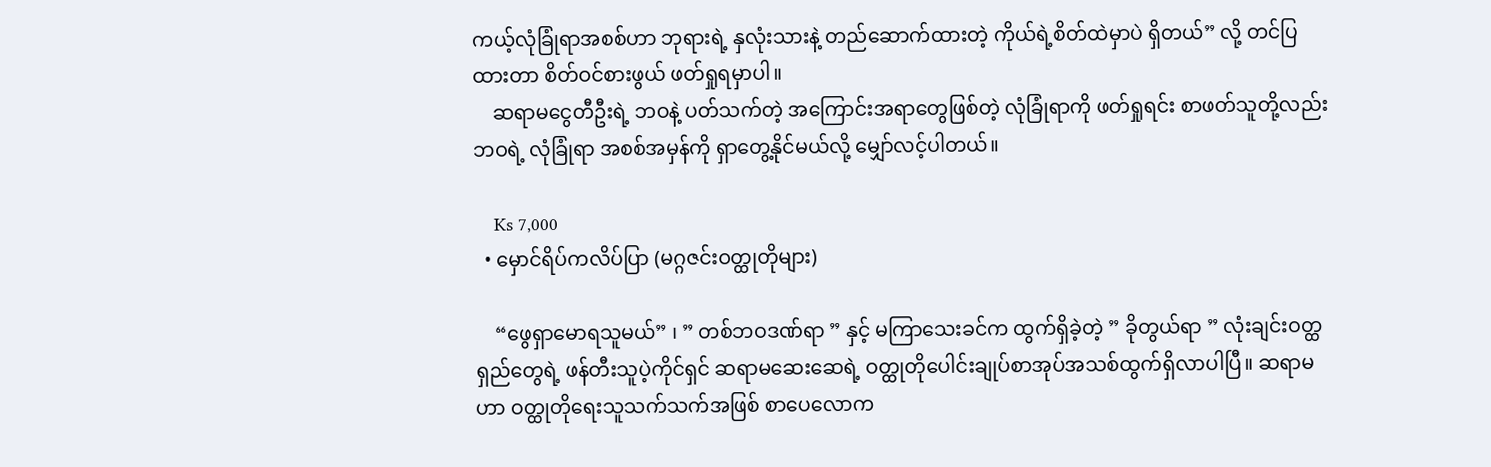ကယ့်လုံခြုံရာအစစ်ဟာ ဘုရားရဲ့ နှလုံးသားနဲ့ တည်ဆောက်ထားတဲ့ ကိုယ်ရဲ့စိတ်ထဲမှာပဲ ရှိတယ်” လို့ တင်ပြထားတာ စိတ်ဝင်စားဖွယ် ဖတ်ရှုရမှာပါ။
    ဆရာမငွေတီဦးရဲ့ ဘဝနဲ့ ပတ်သက်တဲ့ အကြောင်းအရာတွေဖြစ်တဲ့ လုံခြုံရာကို ဖတ်ရှုရင်း စာဖတ်သူတို့လည်း ဘဝရဲ့ လုံခြုံရာ အစစ်အမှန်ကို ရှာတွေ့နိုင်မယ်လို့ မျှော်လင့်ပါတယ်။

    Ks 7,000
  • မှောင်ရိပ်ကလိပ်ပြာ (မဂ္ဂဇင်းဝတ္ထုတိုများ)

    “ဖွေရှာမောရသူမယ်” ၊ ” တစ်ဘဝဒဏ်ရာ ” နှင့် မကြာသေးခင်က ထွက်ရှိခဲ့တဲ့ ” ခိုတွယ်ရာ ” လုံးချင်းဝတ္ထရှည်တွေရဲ့ ဖန်တီးသူပဲ့ကိုင်ရှင် ဆရာမဆေးဆေရဲ့ ဝတ္ထုတိုပေါင်းချုပ်စာအုပ်အသစ်ထွက်ရှိလာပါပြီ။ ဆရာမဟာ ဝတ္ထုတိုရေးသူသက်သက်အဖြစ် စာပေလောက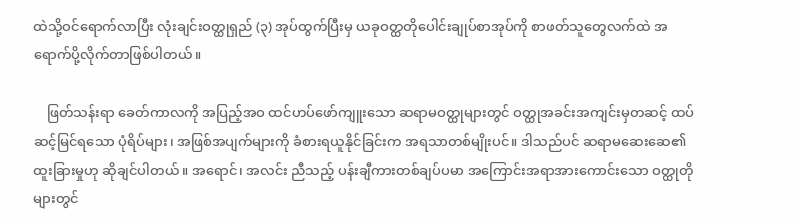ထဲသို့ဝင်ရောက်လာပြီး လုံးချင်းဝတ္ထုရှည် (၃) အုပ်ထွက်ပြီးမှ ယခုဝတ္ထတိုပေါင်းချုပ်စာအုပ်ကို စာဖတ်သူတွေလက်ထဲ အရောက်ပို့လိုက်တာဖြစ်ပါတယ်။

    ဖြတ်သန်းရာ ခေတ်ကာလကို အပြည့်အဝ ထင်ဟပ်ဖော်ကျူးသော ဆရာမဝတ္ထုများတွင် ဝတ္ထုအခင်းအကျင်းမှတဆင့် ထပ်ဆင့်မြင်ရသော ပုံရိပ်များ၊ အဖြစ်အပျက်များကို ခံစားရယူနိုင်ခြင်းက အရသာတစ်မျိုးပင်။ ဒါသည်ပင် ဆရာမဆေးဆေ၏ ထူးခြားမှုဟု ဆိုချင်ပါတယ်။ အရောင်၊ အလင်း ညီသည့် ပန်းချီကားတစ်ချပ်ပမာ အကြောင်းအရာအားကောင်းသော ဝတ္ထုတိုများတွင်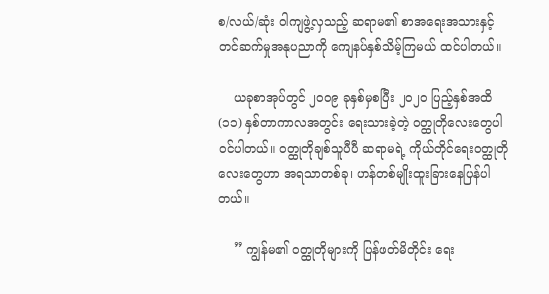စ/လယ်/ဆုံး ဝါကျဖွဲ့လှသည့် ဆရာမ၏ စာအရေးအသားနှင့် တင်ဆက်မှုအနုပညာကို ကျေနပ်နှစ်သိမ့်ကြမယ် ထင်ပါတယ်။

    ယခုစာအုပ်တွင် ၂၀၀၉ ခုနှစ်မှစပြီး ၂၀၂၀ ပြည့်နှစ်အထိ (၁၁) နှစ်တာကာလအတွင်း ရေးသားခဲ့တဲ့ ဝတ္ထုတိုလေးတွေပါဝင်ပါတယ်။ ဝတ္ထုတိုချစ်သူပီပီ ဆရာမရဲ့ ကိုယ်တိုင်ရေးဝတ္ထုတိုလေးတွေဟာ အရသာတစ်ခု၊ ဟန်တစ်မျိုးထူးခြားနေပြန်ပါတယ်။

    ” ကျွန်မ၏ ဝတ္ထုတိုများကို ပြန်ဖတ်မိတိုင်း ရေး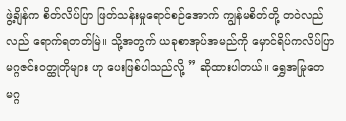ဖွဲ့ချိန်က စိတ်လိပ်ပြာ ဖြတ်သန်းမှုရောင်စဉ်အောက် ကျွန်မစိတ်တို့ တဝဲလည်လည် ရောက်ရတတ်မြဲ။ သို့အတွက် ယခုစာအုပ်အမည်ကို မှောင်ရိပ်ကလိပ်ပြာ မဂ္ဂဇင်းဝတ္ထုတိုများ ဟု ပေးဖြစ်ပါသည်လို့ ” ဆိုထားပါတယ်။ ရွှေအမြုတေမဂ္ဂ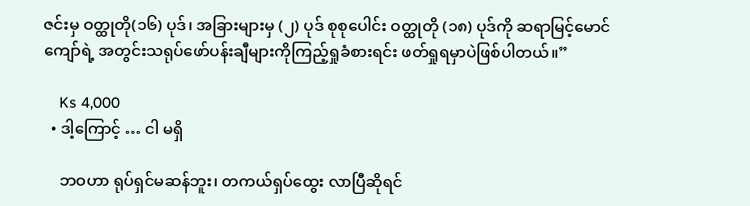ဇင်းမှ ဝတ္ထုတို(၁၆) ပုဒ်၊ အခြားများမှ (၂) ပုဒ် စုစုပေါင်း ဝတ္ထုတို (၁၈) ပုဒ်ကို ဆရာမြင့်မောင်ကျော်ရဲ့ အတွင်းသရုပ်ဖော်ပန်းချီများကိုကြည့်ရှုခံစားရင်း ဖတ်ရှုရမှာပဲဖြစ်ပါတယ်။”

    Ks 4,000
  • ဒါ့ကြောင့် … ငါ မရှိ

    ဘဝဟာ ရုပ်ရှင်မဆန်ဘူး၊ တကယ်ရှပ်ထွေး လာပြီဆိုရင်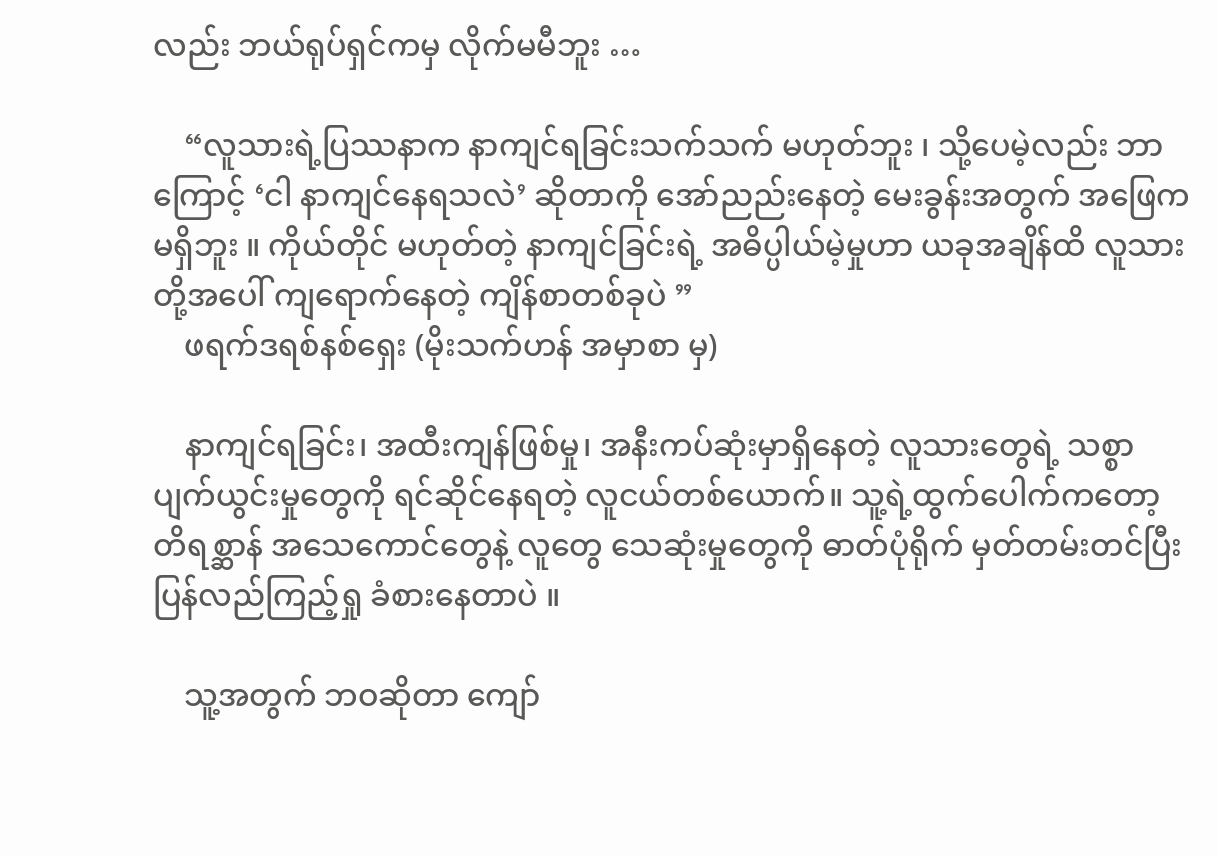လည်း ဘယ်ရုပ်ရှင်ကမှ လိုက်မမီဘူး …

    “လူသားရဲ့ပြဿနာက နာကျင်ရခြင်းသက်သက် မဟုတ်ဘူး ၊ သို့ပေမဲ့လည်း ဘာကြောင့် ‘ငါ နာကျင်နေရသလဲ’ ဆိုတာကို အော်ညည်းနေတဲ့ မေးခွန်းအတွက် အဖြေက မရှိဘူး ။ ကိုယ်တိုင် မဟုတ်တဲ့ နာကျင်ခြင်းရဲ့ အဓိပ္ပါယ်မဲ့မှုဟာ ယခုအချိန်ထိ လူသားတို့အပေါ် ကျရောက်နေတဲ့ ကျိန်စာတစ်ခုပဲ ”
    ဖရက်ဒရစ်နစ်ရှေး (မိုးသက်ဟန် အမှာစာ မှ)

    နာကျင်ရခြင်း၊ အထီးကျန်ဖြစ်မှု၊ အနီးကပ်ဆုံးမှာရှိနေတဲ့ လူသားတွေရဲ့ သစ္စာပျက်ယွင်းမှုတွေကို ရင်ဆိုင်နေရတဲ့ လူငယ်တစ်ယောက်။ သူ့ရဲ့ထွက်ပေါက်ကတော့ တိရစ္ဆာန် အသေကောင်တွေနဲ့ လူတွေ သေဆုံးမှုတွေကို ဓာတ်ပုံရိုက် မှတ်တမ်းတင်ပြီး ပြန်လည်ကြည့်ရှု ခံစားနေတာပဲ ။

    သူ့အတွက် ဘဝဆိုတာ ကျော်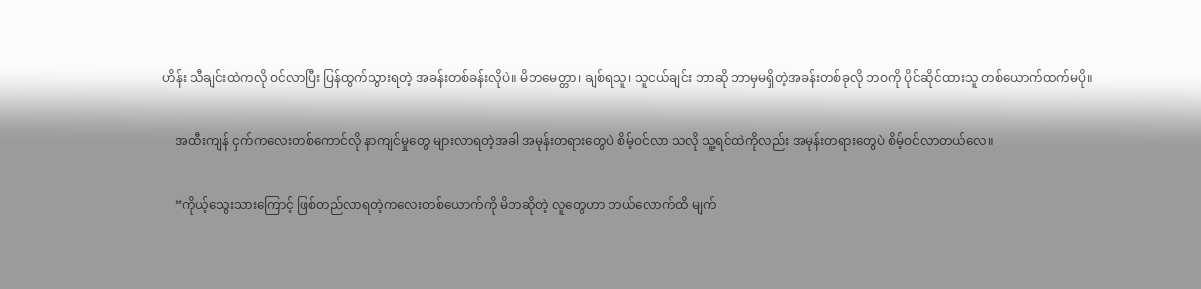ဟိန်း သီချင်းထဲကလို ဝင်လာပြီး ပြန်ထွက်သွားရတဲ့ အခန်းတစ်ခန်းလိုပဲ။ မိဘမေတ္တာ၊ ချစ်ရသူ၊ သူငယ်ချင်း ဘာဆို ဘာမှမရှိတဲ့အခန်းတစ်ခုလို ဘဝကို ပိုင်ဆိုင်ထားသူ တစ်ယောက်ထက်မပို။

    အထီးကျန် ငှက်ကလေးတစ်ကောင်လို နာကျင်မှုတွေ များလာရတဲ့အခါ အမုန်းတရားတွေပဲ စိမ့်ဝင်လာ သလို သူ့ရင်ထဲကိုလည်း အမုန်းတရားတွေပဲ စိမ့်ဝင်လာတယ်လေ။

    “ကိုယ့်သွေးသားကြောင့် ဖြစ်တည်လာရတဲ့ကလေးတစ်ယောက်ကို မိဘဆိုတဲ့ လူတွေဟာ ဘယ်လောက်ထိ မျက်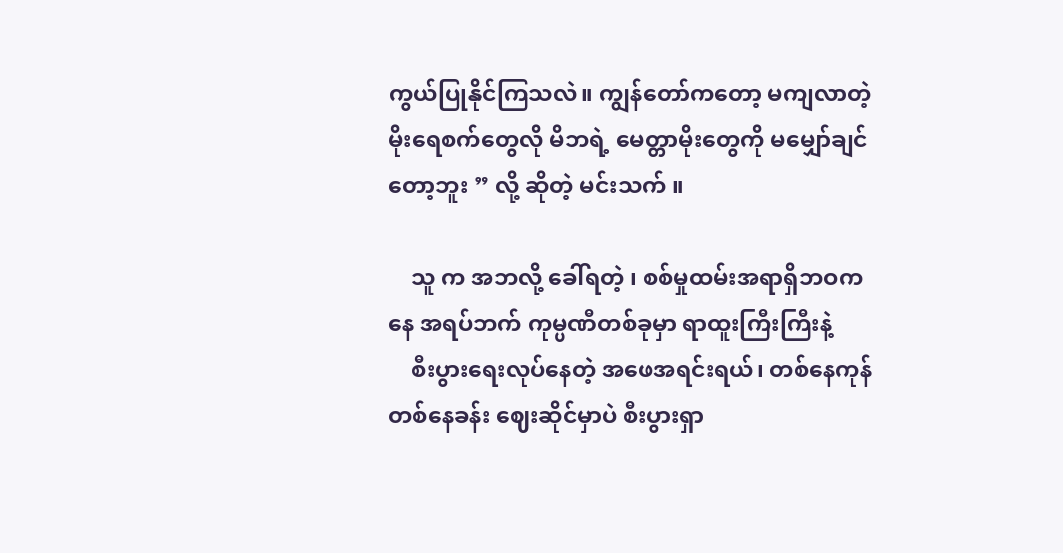ကွယ်ပြုနိုင်ကြသလဲ။ ကျွန်တော်ကတော့ မကျလာတဲ့ မိုးရေစက်တွေလို မိဘရဲ့ မေတ္တာမိုးတွေကို မမျှော်ချင်တော့ဘူး ” လို့ ဆိုတဲ့ မင်းသက် ။

    သူ က အဘလို့ ခေါ်ရတဲ့ ၊ စစ်မှုထမ်းအရာရှိဘဝကနေ အရပ်ဘက် ကုမ္ပဏီတစ်ခုမှာ ရာထူးကြီးကြီးနဲ့
    စီးပွားရေးလုပ်နေတဲ့ အဖေအရင်းရယ်၊ တစ်နေကုန်တစ်နေခန်း ဈေးဆိုင်မှာပဲ စီးပွားရှာ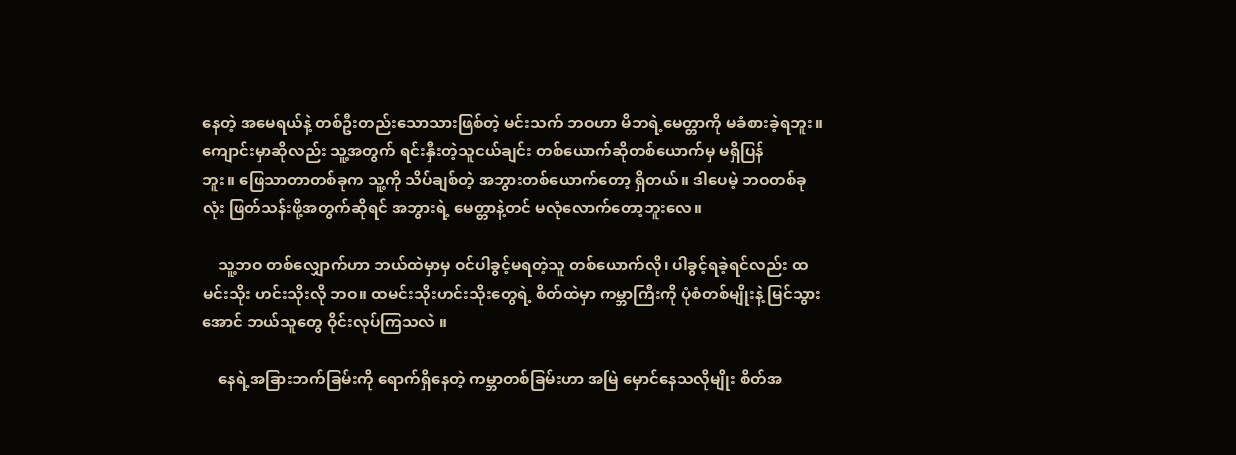နေတဲ့ အမေရယ်နဲ့ တစ်ဦးတည်းသောသားဖြစ်တဲ့ မင်းသက် ဘဝဟာ မိဘရဲ့မေတ္တာကို မခံစားခဲ့ရဘူး။ ကျောင်းမှာဆိုလည်း သူ့အတွက် ရင်းနှီးတဲ့သူငယ်ချင်း တစ်ယောက်ဆိုတစ်ယောက်မှ မရှိပြန်ဘူး။ ‌ဖြေသာတာတစ်ခုက သူ့ကို သိပ်ချစ်တဲ့ အဘွားတစ်ယောက်တော့ ရှိတယ်။ ဒါပေမဲ့ ဘဝတစ်ခုလုံး ဖြတ်သန်းဖို့အတွက်ဆိုရင် အဘွားရဲ့ မေတ္တာနဲ့တင် မလုံလောက်တော့ဘူးလေ။

    သူ့ဘဝ တစ်လျှောက်ဟာ ဘယ်ထဲမှာမှ ဝင်ပါခွင့်မရတဲ့သူ တစ်ယောက်လို၊ ပါခွင့်ရခဲ့ရင်လည်း ထမင်းသိုး ဟင်းသိုးလို ဘဝ။ ထမင်းသိုးဟင်းသိုးတွေရဲ့ စိတ်ထဲမှာ ကမ္ဘာကြီးကို ပုံစံတစ်မျိုးနဲ့ မြင်သွားအောင် ဘယ်သူတွေ ဝိုင်းလုပ်ကြသလဲ ။

    နေရဲ့အခြားဘက်ခြမ်းကို ရောက်ရှိနေတဲ့ ကမ္ဘာတစ်ခြမ်းဟာ အမြဲ မှောင်နေသလိုမျိုး စိတ်အ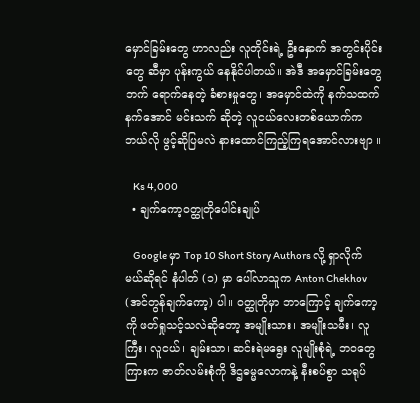မှောင်ခြမ်းတွေ ဟာလည်း လူတိုင်းရဲ့ ဦးနှောက် အတွင်းပိုင်းတွေ ဆီမှာ ပုန်းကွယ် နေနိုင်ပါတယ်။ အဲဒီ အမှောင်ခြမ်းတွေဘက် ရောက်နေတဲ့ ခံစားမှုတွေ၊ အမှောင်ထဲကို နက်သထက် နက်အောင် မင်းသက် ဆိုတဲ့ လူငယ်လေးတစ်ယောက်က ဘယ်လို ဖွင့်ဆိုပြမလဲ နားထောင်ကြည့်ကြရအောင်လားဗျာ ။

    Ks 4,000
  • ချက်ကော့ဝတ္ထုတိုပေါင်းချုပ်

    Google မှာ Top 10 Short Story Authors လို့ ရှာလိုက်မယ်ဆိုရင် နံပါတ် (၁) မှာ ပေါ်လာသူက Anton Chekhov (အင်တွန်ချက်ကော့) ပါ။ ဝတ္ထုတိုမှာ ဘာကြောင့် ချက်ကော့ကို ဖတ်ရှုသင့်သလဲဆိုတော့ အမျိုးသား၊ အမျိုးသမီး၊ လူကြီး၊ လူငယ်၊ ချမ်းသာ၊ ဆင်းရဲမရွေး လူမျိုးစုံရဲ့ ဘဝတွေကြားက ဇာတ်လမ်းစုံကို ဒိဌဓမ္မလောကနဲ့ နီးစပ်စွာ သရုပ်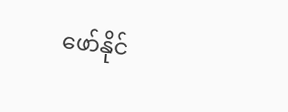ဖော်နိုင်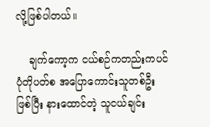လို့ဖြစ်ပါတယ်။

    ချက်ကော့က ငယ်စဉ်ကတည်းကပင် ပုံတိုပတ်စ အပြောကောင်းသူတစ်ဦးဖြစ်ပြီး နားထောင်တဲ့ သူငယ်ချင်း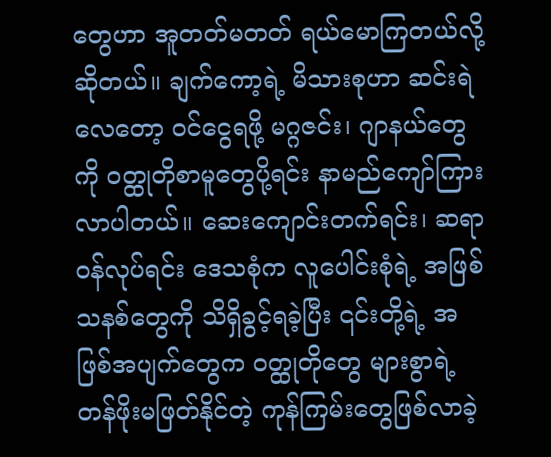တွေဟာ အူတတ်မတတ် ရယ်မောကြတယ်လို့ ဆိုတယ်။ ချက်ကော့ရဲ့ မိသားစုဟာ ဆင်းရဲလေတော့ ဝင်ငွေရဖို့ မဂ္ဂဇင်း၊ ဂျာနယ်တွေကို ဝတ္ထုတိုစာမူတွေပို့ရင်း နာမည်ကျော်ကြားလာပါတယ်။ ဆေးကျောင်းတက်ရင်း၊ ဆရာဝန်လုပ်ရင်း ဒေသစုံက လူပေါင်းစုံရဲ့ အဖြစ်သနစ်တွေကို သိရှိခွင့်ရခဲ့ပြီး ၎င်းတို့ရဲ့ အဖြစ်အပျက်တွေက ဝတ္ထုတိုတွေ များစွာရဲ့ တန်ဖိုးမဖြတ်နိုင်တဲ့ ကုန်ကြမ်းတွေဖြစ်လာခဲ့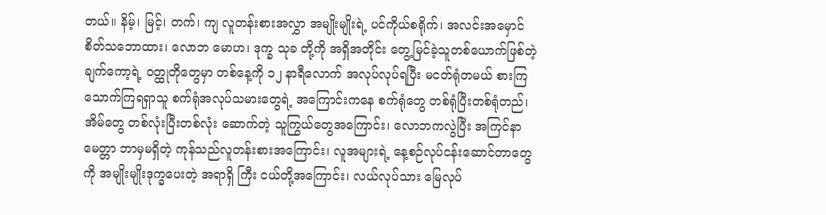တယ်။ နိမ့်၊ မြင့်၊ တက်၊ ကျ လူတန်းစားအလွှာ အမျိုးမျိုးရဲ့ ပင်ကိုယ်စရိုက်၊ အလင်းအမှောင် စိတ်သဘောထား၊ လောဘ မောဟ၊ ဒုက္ခ သုခ တို့ကို အရှိအတိုင်း တွေ့မြင်ခဲ့သူတစ်ယောက်ဖြစ်တဲ့ ချက်ကော့ရဲ့ ဝတ္ထုတိုတွေမှာ တစ်နေ့ကို ၁၂ နာရီလောက် အလုပ်လုပ်ရပြီး မငတ်ရုံတမယ် စားကြသောက်ကြရရှာသူ စက်ရုံအလုပ်သမားတွေရဲ့ အကြောင်းကနေ စက်ရုံတွေ တစ်ရုံပြီးတစ်ရုံတည်၊ အိမ်တွေ တစ်လုံးပြီးတစ်လုံး ဆောက်တဲ့ သူကြွယ်တွေအကြောင်း၊ လောဘကလွဲပြီး အကြင်နာ မေတ္တာ ဘာမှမရှိတဲ့ ကုန်သည်လူတန်းစားအကြောင်း၊ လူအများရဲ့ နေ့စဉ်လုပ်ငန်းဆောင်တာတွေကို အမျိုးမျိုးဒုက္ခပေးတဲ့ အရာရှိ ကြီး ငယ်တို့အကြောင်း၊ လယ်လုပ်သား မြေလုပ်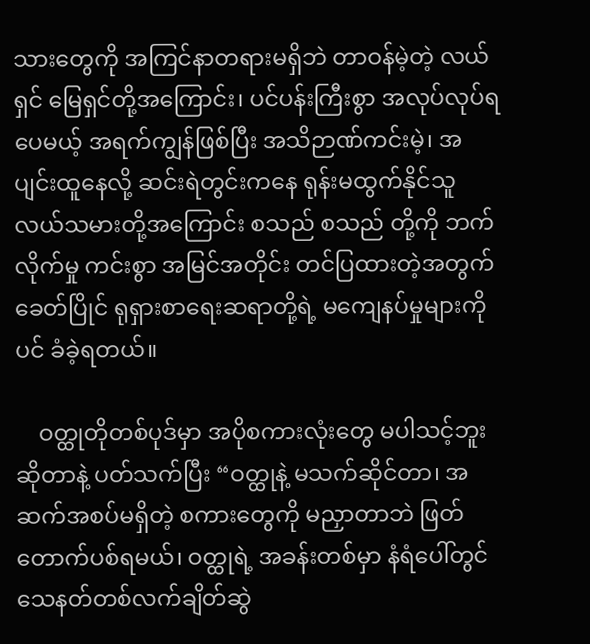သားတွေကို အကြင်နာတရားမရှိဘဲ တာဝန်မဲ့တဲ့ လယ်ရှင် မြေရှင်တို့အကြောင်း၊ ပင်ပန်းကြီးစွာ အလုပ်လုပ်ရပေမယ့် အရက်ကျွန်ဖြစ်ပြီး အသိဉာဏ်ကင်းမဲ့၊ အပျင်းထူနေလို့ ဆင်းရဲတွင်းကနေ ရုန်းမထွက်နိုင်သူ လယ်သမားတို့အကြောင်း စသည် စသည် တို့ကို ဘက်လိုက်မှု ကင်းစွာ အမြင်အတိုင်း တင်ပြထားတဲ့အတွက် ခေတ်ပြိုင် ရုရှားစာရေးဆရာတို့ရဲ့ မကျေနပ်မှုများကိုပင် ခံခဲ့ရတယ်။

    ဝတ္ထုတိုတစ်ပုဒ်မှာ အပိုစကားလုံးတွေ မပါသင့်ဘူးဆိုတာနဲ့ ပတ်သက်ပြီး “ဝတ္ထုနဲ့ မသက်ဆိုင်တာ၊ အဆက်အစပ်မရှိတဲ့ စကားတွေကို မညှာတာဘဲ ဖြတ်တောက်ပစ်ရမယ်၊ ဝတ္ထုရဲ့ အခန်းတစ်မှာ နံရံပေါ်တွင် သေနတ်တစ်လက်ချိတ်ဆွဲ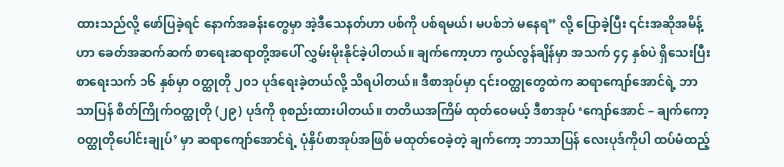ထားသည်လို့ ဖော်ပြခဲ့ရင် နောက်အခန်းတွေမှာ အဲ့ဒီသေနတ်ဟာ ပစ်ကို ပစ်ရမယ်၊ မပစ်ဘဲ မနေရ” လို့ ပြောခဲ့ပြီး ၎င်းအဆိုအမိန့်ဟာ ခေတ်အဆက်ဆက် စာရေးဆရာတို့အပေါ် လွှမ်းမိုးနိုင်ခဲ့ပါတယ်။ ချက်ကော့ဟာ ကွယ်လွန်ချိန်မှာ အသက် ၄၄ နှစ်ပဲ ရှိသေးပြီး စာရေးသက် ၁၆ နှစ်မှာ ဝတ္ထုတို ၂၀၁ ပုဒ်ရေးခဲ့တယ်လို့ သိရပါတယ်။ ဒီစာအုပ်မှာ ၎င်းဝတ္ထုတွေထဲက ဆရာကျော်အောင်ရဲ့ ဘာသာပြန် စိတ်ကြိုက်ဝတ္ထုတို (၂၉) ပုဒ်ကို စုစည်းထားပါတယ်။ တတိယအကြိမ် ထုတ်ဝေမယ့် ဒီစာအုပ် ‘ကျော်အောင် – ချက်ကော့ ဝတ္ထုတိုပေါင်းချုပ်’ မှာ ဆရာကျော်အောင်ရဲ့ ပုံနှိပ်စာအုပ်အဖြစ် မထုတ်ဝေခဲ့တဲ့ ချက်ကော့ ဘာသာပြန် လေးပုဒ်ကိုပါ ထပ်မံထည့်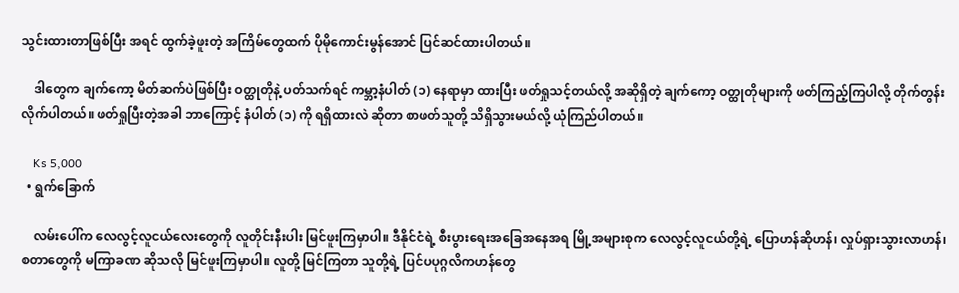သွင်းထားတာဖြစ်ပြီး အရင် ထွက်ခဲ့ဖူးတဲ့ အကြိမ်တွေထက် ပိုမိုကောင်းမွန်အောင် ပြင်ဆင်ထားပါတယ်။

    ဒါတွေက ချက်ကော့ မိတ်ဆက်ပဲဖြစ်ပြီး ဝတ္ထုတိုနဲ့ ပတ်သက်ရင် ကမ္ဘာ့နံပါတ် (၁) နေရာမှာ ထားပြီး ဖတ်ရှုသင့်တယ်လို့ အဆိုရှိတဲ့ ချက်ကော့ ဝတ္ထုတိုများကို ဖတ်ကြည့်ကြပါလို့ တိုက်တွန်းလိုက်ပါတယ်။ ဖတ်ရှုပြီးတဲ့အခါ ဘာကြောင့် နံပါတ် (၁) ကို ရရှိထားလဲ ဆိုတာ စာဖတ်သူတို့ သိရှိသွားမယ်လို့ ယုံကြည်ပါတယ်။

    Ks 5,000
  • ရွက်ခြောက်

    လမ်းပေါ်က လေလွင့်လူငယ်လေးတွေကို လူတိုင်းနီးပါး မြင်ဖူးကြမှာပါ။ ဒီနိုင်ငံရဲ့ စီးပွားရေးအခြေအနေအရ မြို့အများစုက လေလွင့်လူငယ်တို့ရဲ့ ပြောဟန်ဆိုဟန်၊ လှုပ်ရှားသွားလာဟန်၊ စတာတွေကို မကြာခဏ ဆိုသလို မြင်ဖူးကြမှာပါ။ လူတို့ မြင်ကြတာ သူတို့ရဲ့ ပြင်ပပုဂ္ဂလိကဟန်တွေ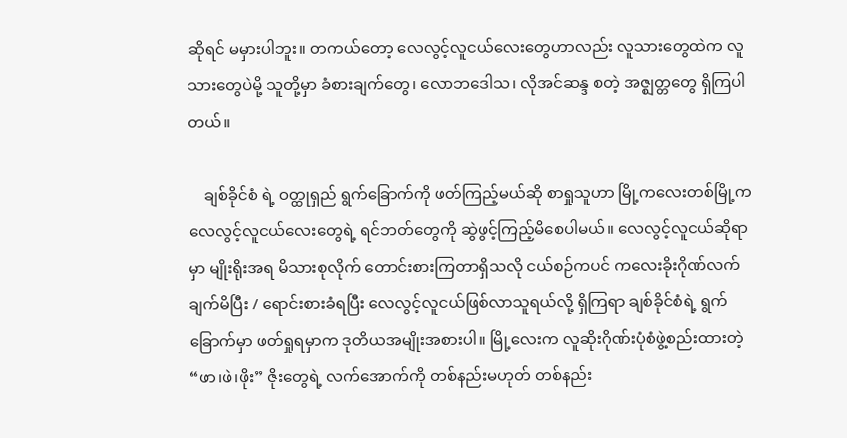ဆိုရင် မမှားပါဘူး။ တကယ်တော့ လေလွင့်လူငယ်လေးတွေဟာလည်း လူသားတွေထဲက လူသားတွေပဲမို့ သူတို့မှာ ခံစားချက်တွေ၊ လောဘဒေါသ၊ လိုအင်ဆန္ဒ စတဲ့ အဇ္ဈတ္တတွေ ရှိကြပါတယ်။

    ချစ်ခိုင်စံ ရဲ့ ဝတ္ထုရှည် ရွက်ခြောက်ကို ဖတ်ကြည့်မယ်ဆို စာရှုသူဟာ မြို့ကလေးတစ်မြို့က လေလွင့်လူငယ်လေးတွေရဲ့ ရင်ဘတ်တွေကို ဆွဲဖွင့်ကြည့်မိစေပါမယ်။ လေလွင့်လူငယ်ဆိုရာမှာ မျိုးရိုးအရ မိသားစုလိုက် တောင်းစားကြတာရှိသလို ငယ်စဉ်ကပင် ကလေးခိုးဂိုဏ်လက်ချက်မိပြီး / ရောင်းစားခံရပြီး လေလွင့်လူငယ်ဖြစ်လာသူရယ်လို့ ရှိကြရာ ချစ်ခိုင်စံရဲ့ ရွက်ခြောက်မှာ ဖတ်ရှုရမှာက ဒုတိယအမျိုးအစားပါ။ မြို့လေးက လူဆိုးဂိုဏ်းပုံစံဖွဲ့စည်းထားတဲ့ “ဖာ၊ဖဲ၊ဖိုး” ဇိုးတွေရဲ့ လက်အောက်ကို တစ်နည်းမဟုတ် တစ်နည်း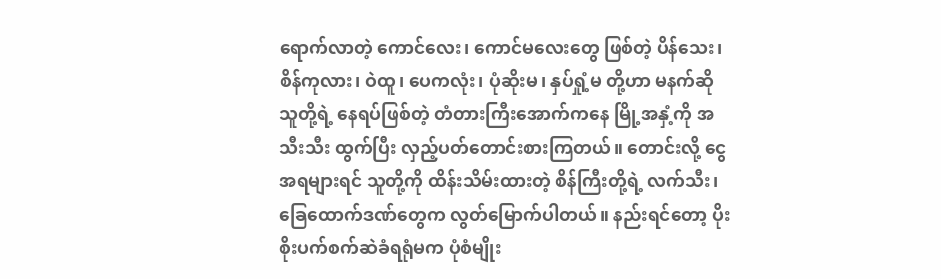ရောက်လာတဲ့ ကောင်လေး၊ ကောင်မလေးတွေ ဖြစ်တဲ့ ပိန်သေး၊ စိန်ကုလား၊ ဝဲထူ၊ ပေကလုံး၊ ပုံဆိုးမ၊ နှပ်ရှုံ့မ တို့ဟာ မနက်ဆို သူတို့ရဲ့ နေရပ်ဖြစ်တဲ့ တံတားကြီးအောက်ကနေ မြို့အနှံ့ကို အသီးသီး ထွက်ပြီး လှည့်ပတ်တောင်းစားကြတယ်။ တောင်းလို့ ငွေအရများရင် သူတို့ကို ထိန်းသိမ်းထားတဲ့ စိန်ကြီးတို့ရဲ့ လက်သီး၊ခြေထောက်ဒဏ်တွေက လွတ်မြောက်ပါတယ်။ နည်းရင်တော့ ပိုးစိုးပက်စက်ဆဲခံရရုံမက ပုံစံမျိုး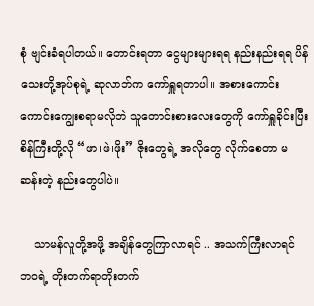စုံ ဗျင်းခံရပါတယ်။ တောင်းရတာ ငွေများများရရ နည်းနည်းရရ ပိန်သေးတို့အုပ်စုရဲ့ ဆုလာဘ်က ကော်ရှူရတာပါ။ အစားကောင်းကောင်းကျွေးစရာမလိုဘဲ သူတောင်းစားလေးတွေကို ကော်ရှူခိုင်းပြီး စိန်ကြီးတို့လို “ဖာ၊ဖဲ၊ဖိုး” ဇိုးတွေရဲ့ အလိုတွေ လိုက်စေတာ မဆန်းတဲ့ နည်းတွေပါပဲ။

    သာမန်လူတို့အဖို့ အချိန်တွေကြာလာရင် .. အသက်ကြီးလာရင် ဘဝရဲ့ တိုးတက်ရာတိုးတက်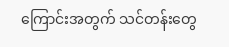ကြောင်းအတွက် သင်တန်းတွေ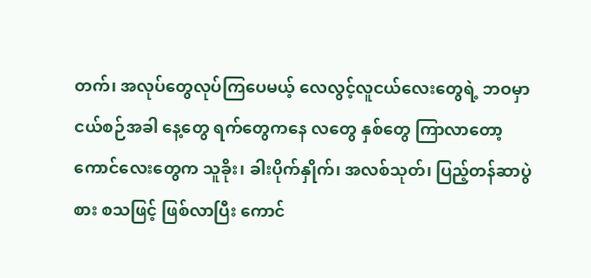တက်၊ အလုပ်တွေလုပ်ကြပေမယ့် လေလွင့်လူငယ်လေးတွေရဲ့ ဘဝမှာ ငယ်စဉ်အခါ နေ့တွေ ရက်တွေကနေ လတွေ နှစ်တွေ ကြာလာတော့ ကောင်လေးတွေက သူခိုး၊ ခါးပိုက်နှိုက်၊ အလစ်သုတ်၊ ပြည့်တန်ဆာပွဲစား စသဖြင့် ဖြစ်လာပြီး ကောင်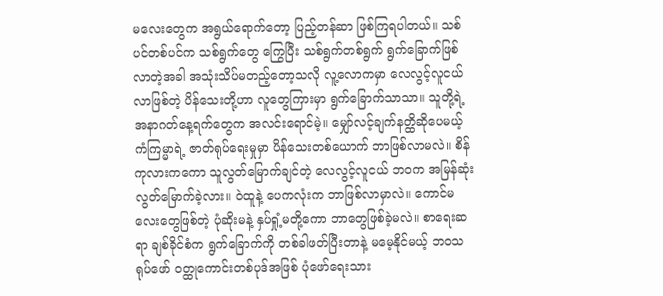မလေးတွေက အရွယ်ရောက်တော့ ပြည့်တန်ဆာ ဖြစ်ကြရပါတယ်။ သစ်ပင်တစ်ပင်က သစ်ရွက်တွေ ကြွေပြီး သစ်ရွက်တစ်ရွက် ရွက်ခြောက်ဖြစ်လာတဲ့အခါ အသုံးသိပ်မတည့်တော့သလို လူ့လောကမှာ လေလွင့်လူငယ်လာဖြစ်တဲ့ ပိန်သေးတို့ဟာ လူတွေကြားမှာ ရွက်ခြောက်သာသာ။ သူတို့ရဲ့ အနာဂတ်နေ့ရက်တွေက အလင်းရောင်မဲ့။ မျှော်လင့်ချက်နတ္ထိဆိုပေမယ့် ကံကြမ္မာရဲ့ ဇာတ်ရုပ်ရေးမှုမှာ ပိန်သေးတစ်ယောက် ဘာဖြစ်လာမလဲ။ စိန်ကုလားကကော သူလွတ်မြောက်ချင်တဲ့ လေလွင့်လူငယ် ဘဝက အမြန်ဆုံးလွတ်မြောက်ခဲ့လား။ ဝဲထူနဲ့ ပေကလုံးက ဘာဖြစ်လာမှာလဲ။ ကောင်မလေးတွေဖြစ်တဲ့ ပုံဆိုးမနဲ့ နှပ်ရှုံ့မတို့ကော ဘာတွေဖြစ်ခဲ့မလဲ။ စာရေးဆရာ ချစ်ခိုင်စံက ရွက်ခြောက်ကို တစ်ခါဖတ်ပြီးတာနဲ့ မမေ့နိုင်မယ့် ဘဝသရုပ်ဖော် ဝတ္ထုကောင်းတစ်ပုဒ်အဖြစ် ပုံဖော်ရေးသား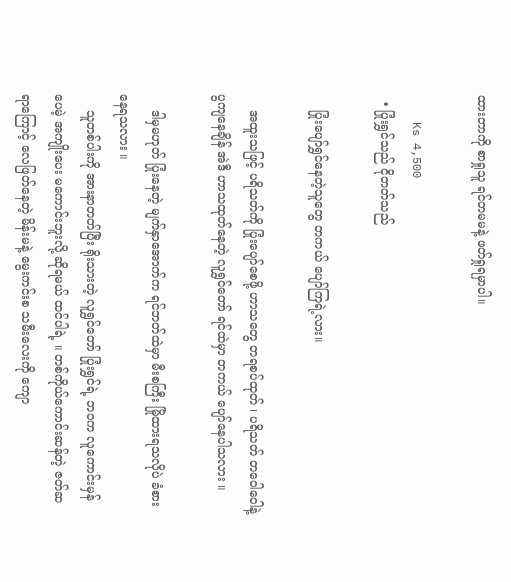ထားတာကို စာရှုသူ ရင်တမမနဲ့ ဖတ်ရှုရမှာပါ။

    Ks 4,500
  • ပြုံးရွှင်သည် ငိုတတ်သည်

    ပြုံးပျော်ရွှင်နေတဲ့သူတွေ တကယ် ပျော်ကြရဲ့လား။

    အထူးသဖြင့် ပရိသတ်ကို ပြုံးပျော်စေဖို့ ဟာသတွေ တရစပ်ထုတ် ၊ ပရိသတ် တဝေါဝေါနဲ့ ပွကျနေချိန် အဲဒီ ဟာသထုတ်နေတဲ့ လူရွှင်တော် ရင်ထဲမှာ တကယ် ပျော်နေပါသလား ။

    ဒါမှမဟုတ် ပြုံးနေတဲ့ မျက်နှာအောက်က ရင်ဘတ်ထဲမှာ မီးစကြီး မြိုထားရသလိုပဲ ခံစားနေရသလား ။
    သူတစ်ပါးကို အားနာတတ်ပြီး ရိုးသားတဲ့ လူရွှင်တော် ပြုံးရွှင်ရဲ့ ဘဝက လူကောင်းမှန်ပေမဲ့ အကျိုးပေး မကောင်းဘူးလို့ ဆိုရမယ် ထင်ပါရဲ့ ။ တစ်ကိုယ်ကောင်းဆန်တဲ့ ဇတ်ဆရာကြောင့် လေဖြတ်နေတဲ့ မိန်းမနဲ့ မွေးကင်းစ သမီးလေးကို ကျော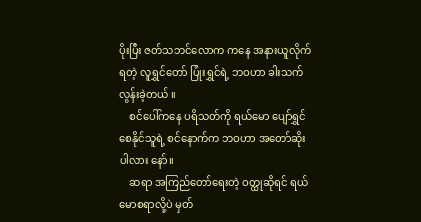ပိုးပြီး ဇတ်သဘင်လောက ကနေ အနားယူလိုက်ရတဲ့ လူရွှင်တော် ပြုံးရွှင်ရဲ့ ဘဝဟာ ခါးသက်လွန်းခဲ့တယ် ။
    စင်ပေါ်ကနေ ပရိသတ်ကို ရယ်မော ပျော်ရွှင်စေနိုင်သူရဲ့ စင်နောက်က ဘဝဟာ အတော်ဆိုးပါလား နော်။
    ဆရာ အကြည်တော်ရေးတဲ့ ဝတ္ထုဆိုရင် ရယ်မောစရာလို့ပဲ မှတ်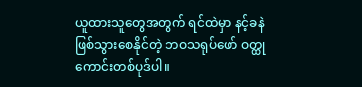ယူထားသူတွေအတွက် ရင်ထဲမှာ နင့်ခနဲ ဖြစ်သွားစေနိုင်တဲ့ ဘဝသရုပ်ဖော် ဝတ္ထုကောင်းတစ်ပုဒ်ပါ။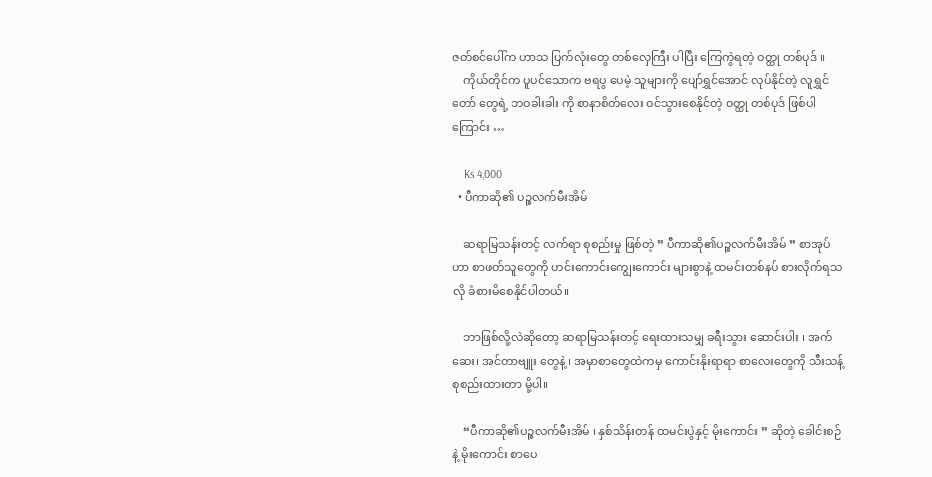ဇတ်စင်ပေါ်က ဟာသ ပြက်လုံးတွေ တစ်လှေကြီး ပါပြီး ကြေကွဲရတဲ့ ဝတ္ထု တစ်ပုဒ် ။
    ကိုယ်တိုင်က ပူပင်သောက ဗရပွ ပေမဲ့ သူများကို ပျော်ရွှင်အောင် လုပ်နိုင်တဲ့ လူရွှင်တော် တွေရဲ့ ဘဝခါးခါး ကို စာနာစိတ်လေး ဝင်သွားစေနိုင်တဲ့ ဝတ္ထု တစ်ပုဒ် ဖြစ်ပါကြောင်း …

    Ks 4,000
  • ပီကာဆို၏ ပဉ္စလက်မီးအိမ်

    ဆရာမြသန်းတင့် လက်ရာ စုစည်းမှု ဖြစ်တဲ့ ” ပီကာဆို၏ပဉ္စလက်မီးအိမ် ” စာအုပ်ဟာ စာဖတ်သူတွေကို ဟင်းကောင်းကျွေးကောင်း များစွာနဲ့ ထမင်းတစ်နပ် စားလိုက်ရသလို ခံစားမိစေနိုင်ပါတယ်။

    ဘာဖြစ်လို့လဲဆိုတော့ ဆရာမြသန်းတင့် ရေးထားသမျှ ခရီးသွား ဆောင်းပါး ၊ အက်ဆေး၊ အင်တာဗျူး တွေနဲ့ ၊ အမှာစာတွေထဲကမှ ကောင်းနိုးရာရာ စာလေးတွေကို သီးသန့် စုစည်းထားတာ မို့ပါ။

    “ပီကာဆို၏ပဉ္စလက်မီးအိမ် ၊ နှစ်သိန်းတန် ထမင်းပွဲနှင့် မိုးကောင်း ” ဆိုတဲ့ ခေါင်းစဉ်နဲ့ မိုးကောင်း စာပေ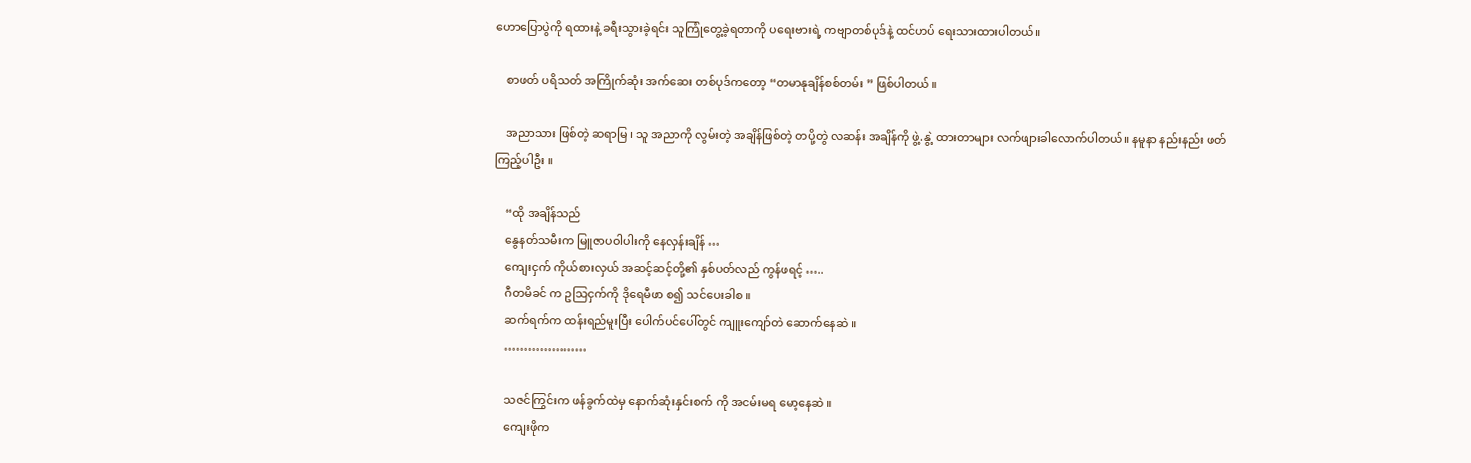ဟောပြောပွဲကို ရထားနဲ့ ခရီးသွားခဲ့ရင်း သူကြုံတွေ့ခဲ့ရတာကို ပရေးဗားရဲ့ ကဗျာတစ်ပုဒ်နဲ့ ထင်ဟပ် ရေးသားထားပါတယ်။

    စာဖတ် ပရိသတ် အကြိုက်ဆုံး အက်ဆေး တစ်ပုဒ်ကတော့ “တမာနုချိန်စစ်တမ်း ” ဖြစ်ပါတယ် ။

    အညာသား ဖြစ်တဲ့ ဆရာမြ ၊ သူ အညာကို လွမ်းတဲ့ အချိန်ဖြစ်တဲ့ တပို့တွဲ လဆန်း အချိန်ကို ဖွဲ့.နွဲ့ ထားတာများ လက်ဖျားခါလောက်ပါတယ်။ နမူနာ နည်းနည်း ဖတ်ကြည့်ပါဦး ။

    “ထို အချိန်သည်
    နွေနတ်သမီးက မြူဇာပဝါပါးကို နေလှန်းချိန် …
    ကျေးငှက် ကိုယ်စားလှယ် အဆင့်ဆင့်တို့၏ နှစ်ပတ်လည် ကွန်ဖရင့် …..
    ဂီတမိခင် က ဥသြငှက်ကို ဒိုရေမီဖာ စ၍ သင်ပေးခါစ ။
    ဆက်ရက်က ထန်းရည်မူးပြီး ပေါက်ပင်ပေါ်တွင် ကျူးကျော်တဲ ဆောက်နေဆဲ ။
    …………………

    သဇင်ကြွင်းက ဖန်ခွက်ထဲမှ နောက်ဆုံးနှင်းစက် ကို အငမ်းမရ မော့နေဆဲ ။
    ကျေးဖိုက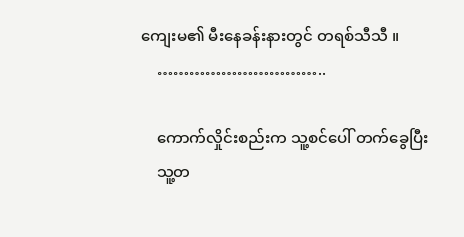ကျေးမ၏ မီးနေခန်းနားတွင် တရစ်သီသီ ။
    …………………………..

    ကောက်လှိုင်းစည်းက သူ့စင်ပေါ် တက်ခွေပြီး
    သူ့တ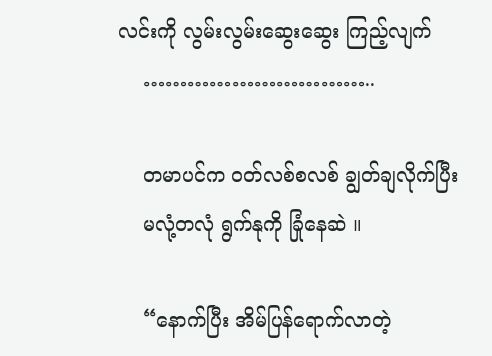လင်းကို လွမ်းလွမ်းဆွေးဆွေး ကြည့်လျက်
    …………………………..

    တမာပင်က ဝတ်လစ်စလစ် ချွတ်ချလိုက်ပြီး
    မလုံ့တလုံ ရွက်နုကို ခြုံနေဆဲ ။

    “နောက်ပြီး အိမ်ပြန်ရောက်လာတဲ့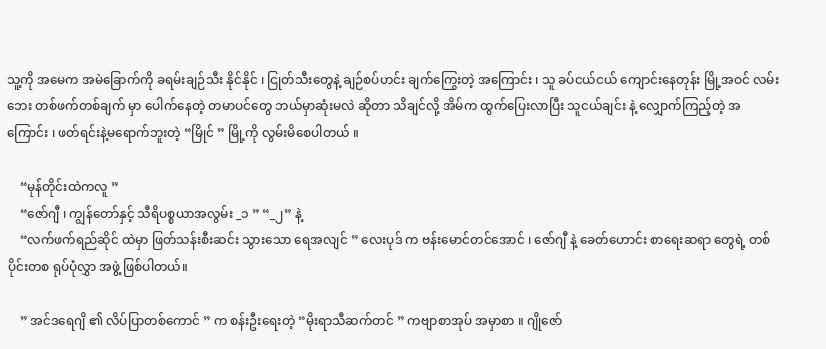သူ့ကို အမေက အမဲခြောက်ကို ခရမ်းချဉ်သီး နိုင်နိုင် ၊ ငြုတ်သီးတွေနဲ့ ချဉ်စပ်ဟင်း ချက်ကြွေးတဲ့ အကြောင်း ၊ သူ ခပ်ငယ်ငယ် ကျောင်းနေတုန်း မြို့အဝင် လမ်းဘေး တစ်ဖက်တစ်ချက် မှာ ပေါက်နေတဲ့ တမာပင်တွေ ဘယ်မှာဆုံးမလဲ ဆိုတာ သိချင်လို့ အိမ်က ထွက်ပြေးလာပြီး သူငယ်ချင်း နဲ့ လျှောက်ကြည့်တဲ့ အကြောင်း ၊ ဖတ်ရင်းနဲ့မရောက်ဘူးတဲ့ “မြိုင် ” မြို့ကို လွမ်းမိစေပါတယ် ။

    “မုန်တိုင်းထဲကလူ ”
    “ဇော်ဂျီ ၊ ကျွန်တော်နှင့် သီရိပစ္စယာအလွမ်း _၁ ” “_၂” နဲ့
    “လက်ဖက်ရည်ဆိုင် ထဲမှာ ဖြတ်သန်းစီးဆင်း သွားသော ရေအလျင် ” လေးပုဒ် က ဗန်းမောင်တင်အောင် ၊ ဇော်ဂျီ နဲ့ ခေတ်ဟောင်း စာရေးဆရာ တွေရဲ့ တစ်ပိုင်းတစ ရုပ်ပုံလွှာ အဖွဲ့ ဖြစ်ပါတယ်။

    ” အင်ဒရေဂျိ ၏ လိပ်ပြာတစ်ကောင် ” က စန်းဦးရေးတဲ့ “မိုးရာသီဆက်တင် ” ကဗျာစာအုပ် အမှာစာ ။ ဂျိုဇော်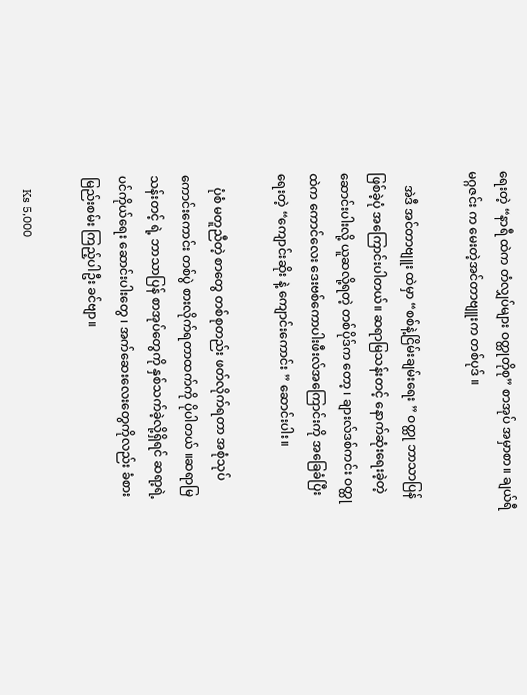ရေးတဲ့ “နာရီ ထဲက တံလျှပ်များ ဝတ္ထုတိုစု” စာအုပ် အမှာစာ။ ချယ်ရီ မဂ္ဂဇင်း က မေးတဲ့အင်တာဗျူးက တစ်ပုဒ် ။

    အဲဒီ အင်တာဗျူး ထဲမှာ “စစ်နဲ့ငြိမ်းချမ်းရေး ” ဝတ္ထု ဘာသာပြန် ဖြစ်ခဲ့ပုံ အကြောင်းပါတယ်။ ဆရာမြသန်းတင့် နောက်ဆုံးရေးခဲ့တဲ့ ဆောင်းပါးလို့ ယူဆလို့ရတဲ့ တစ်ပိုဒ်က တော့ ၊ ချားလ်ဒစ်ကင်း ဝတ္ထု ထဲက ကောင်လေး ဒေးဗစ်ကောပါးဖီးလ်အကြောင်းကို အခြေခံပြီး ရေးတဲ့ “ကျောင်းဆိုး နဲ့ ကျောင်းကောင်း ” ဆောင်းပါး။

    ပုံစံ မတူညီတဲ့ စာတွေ တစ်စုတည်း ဖတ်လိုက်ရတာ အစုံသုပ် ကောင်းကောင်း တစ်ပွဲ စားလိုက်ရတာထက်ကို ပိုပါတယ် ။ဆရာမြသန်းတင့် ရဲ့ ဘာသာပြန် စာအုပ်တွေကို နှစ်သက်ခဲ့လို့ရှိရင် ဆရာ့ရဲ့ ပင်ကိုယ်ရေး ဆောင်းပါးတွေ ၊ အက်ဆေးလေးတွေကိုလည်း ခံစား မြည်းစမ်း ကြည့်ပါဦး ခင်ဗျာ။

    Ks 5,000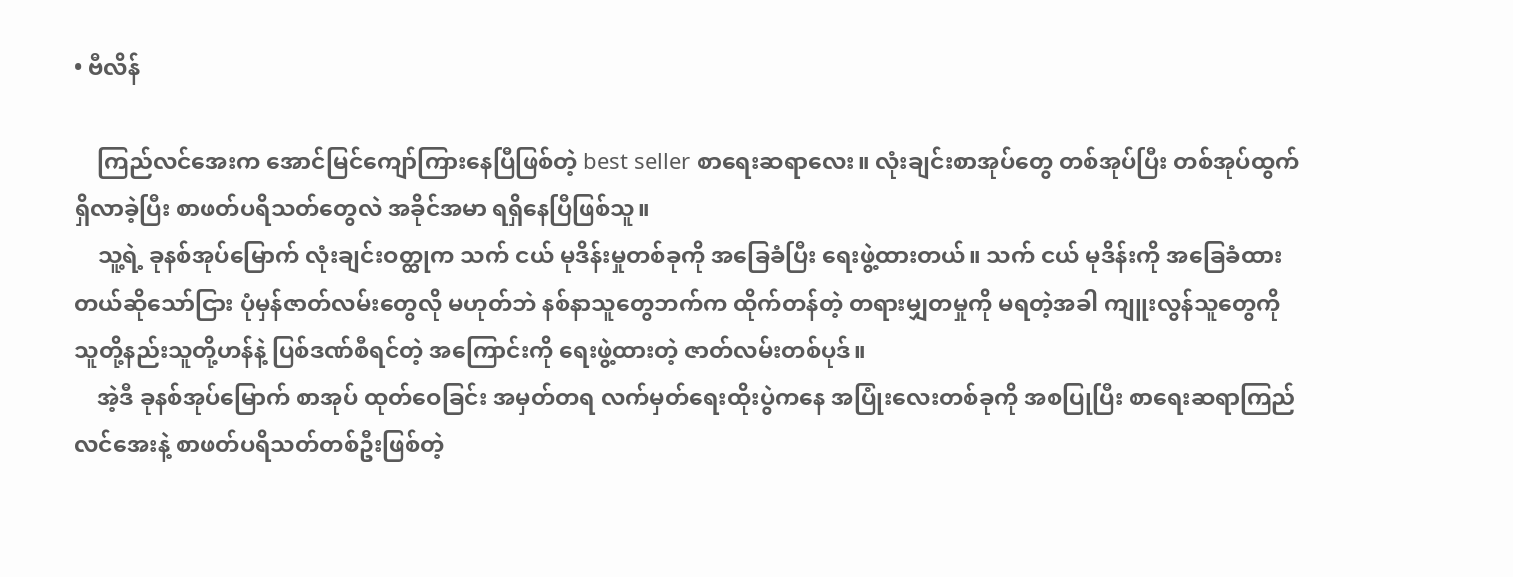• ဗီလိန်

    ကြည်လင်အေးက အောင်မြင်ကျော်ကြားနေပြီဖြစ်တဲ့ best seller စာရေးဆရာလေး။ လုံးချင်းစာအုပ်တွေ တစ်အုပ်ပြီး တစ်အုပ်ထွက်ရှိလာခဲ့ပြီး စာဖတ်ပရိသတ်တွေလဲ အခိုင်အမာ ရရှိနေပြီဖြစ်သူ။
    သူ့ရဲ့ ခုနစ်အုပ်မြောက် လုံးချင်းဝတ္ထုက သက် ငယ် မုဒိန်းမှုတစ်ခုကို အခြေခံပြီး ရေးဖွဲ့ထားတယ်။ သက် ငယ် မုဒိန်းကို အခြေခံထားတယ်ဆိုသော်ငြား ပုံမှန်ဇာတ်လမ်းတွေလို မဟုတ်ဘဲ နစ်နာသူတွေဘက်က ထိုက်တန်တဲ့ တရားမျှတမှုကို မရတဲ့အခါ ကျူးလွန်သူတွေကို သူတို့နည်းသူတို့ဟန်နဲ့ ပြစ်ဒဏ်စီရင်တဲ့ အကြောင်းကို ရေးဖွဲ့ထားတဲ့ ဇာတ်လမ်းတစ်ပုဒ်။
    အဲ့ဒီ ခုနစ်အုပ်မြောက် စာအုပ် ထုတ်ဝေခြင်း အမှတ်တရ လက်မှတ်ရေးထိုးပွဲကနေ အပြုံးလေးတစ်ခုကို အစပြုပြီး စာရေးဆရာကြည်လင်အေးနဲ့ စာဖတ်ပရိသတ်တစ်ဦးဖြစ်တဲ့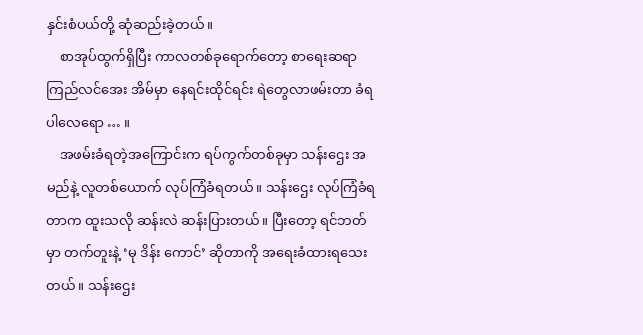နှင်းစံပယ်တို့ ဆုံဆည်းခဲ့တယ်။
    စာအုပ်ထွက်ရှိပြီး ကာလတစ်ခုရောက်တော့ စာရေးဆရာ ကြည်လင်အေး အိမ်မှာ နေရင်းထိုင်ရင်း ရဲတွေလာဖမ်းတာ ခံရပါလေရော … ။
    အဖမ်းခံရတဲ့အကြောင်းက ရပ်ကွက်တစ်ခုမှာ သန်းဌေး အမည်နဲ့ လူတစ်ယောက် လုပ်ကြံခံရတယ်။ သန်းဌေး လုပ်ကြံခံရတာက ထူးသလို ဆန်းလဲ ဆန်းပြားတယ်။ ပြီးတော့ ရင်ဘတ်မှာ တက်တူးနဲ့ ‘မု ဒိန်း ကောင်’ ဆိုတာကို အရေးခံထားရသေးတယ်။ သန်းဌေး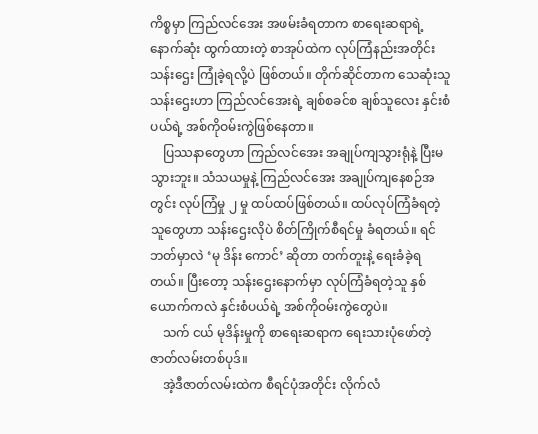ကိစ္စမှာ ကြည်လင်အေး အဖမ်းခံရတာက စာရေးဆရာရဲ့ နောက်ဆုံး ထွက်ထားတဲ့ စာအုပ်ထဲက လုပ်ကြံနည်းအတိုင်း သန်းဌေး ကြုံခဲ့ရလို့ပဲ ဖြစ်တယ်။ တိုက်ဆိုင်တာက သေဆုံးသူ သန်းဌေးဟာ ကြည်လင်အေးရဲ့ ချစ်စခင်စ ချစ်သူလေး နှင်းစံပယ်ရဲ့ အစ်ကိုဝမ်းကွဲဖြစ်နေတာ။
    ပြဿနာတွေဟာ ကြည်လင်အေး အချုပ်ကျသွားရုံနဲ့ ပြီးမသွားဘူး။ သံသယမှုနဲ့ ကြည်လင်အေး အချုပ်ကျနေစဉ်အတွင်း လုပ်ကြံမှု ၂ မှု ထပ်ထပ်ဖြစ်တယ်။ ထပ်လုပ်ကြံခံရတဲ့သူတွေဟာ သန်းဌေးလိုပဲ စိတ်ကြိုက်စီရင်မှု ခံရတယ်။ ရင်ဘတ်မှာလဲ ‘မု ဒိန်း ကောင်’ ဆိုတာ တက်တူးနဲ့ ရေးခံခဲ့ရတယ်။ ပြီးတော့ သန်းဌေးနောက်မှာ လုပ်ကြံခံရတဲ့သူ နှစ်ယောက်ကလဲ နှင်းစံပယ်ရဲ့ အစ်ကိုဝမ်းကွဲတွေပဲ။
    သက် ငယ် မုဒိန်းမှုကို စာရေးဆရာက ရေးသားပုံဖော်တဲ့ ဇာတ်လမ်းတစ်ပုဒ်။
    အဲ့ဒီဇာတ်လမ်းထဲက စီရင်ပုံအတိုင်း လိုက်လံ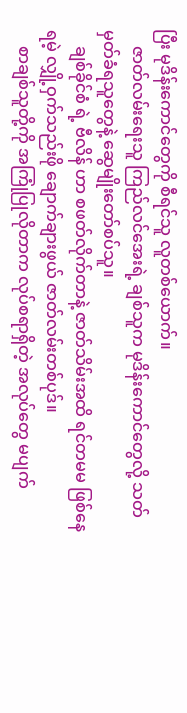ပြီး မုဒိန်းကောင်တွေကို စီရင်သူ လူတစ်ယောက်။
    ဇာတ်လမ်းရေးသူ ကြည်လင်အေးရဲ့ ချစ်သူက မုဒိန်းကောင်တွေလို့ သတ်မှတ်ခံရသူတွေနဲ့ ဆွေမျိုးတော်စပ်သူ။
    ချစ်ခိုင်စံ ရဲ့ ဗီလိန် ဟာ စဖတ်လိုက်တာနဲ့ ဇာတ်သိမ်းအထိ ရင်တမမ ဖြစ်နေရမဲ့ လျှို့ဝှက်သည်းဖို ချောက်ချားဖွယ် ဇာတ်လမ်းတစ်ပုဒ်။
    စာချစ်သူတို့ကို အကြုံပြုလိုတာက လုပ်စရာရှိတဲ့ အလုပ်တွေ မပျက်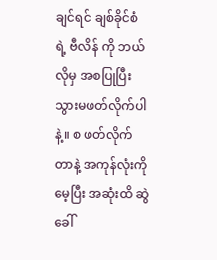ချင်ရင် ချစ်ခိုင်စံ ရဲ့ ဗီလိန် ကို ဘယ်လိုမှ အစပြုပြီး သွားမဖတ်လိုက်ပါနဲ့။ စ ဖတ်လိုက်တာနဲ့ အကုန်လုံးကို မေ့ပြီး အဆုံးထိ ဆွဲခေါ်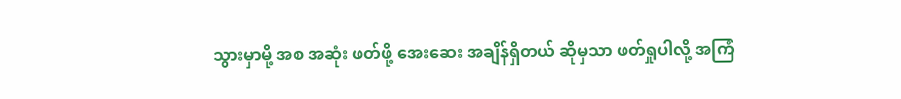သွားမှာမို့ အစ အဆုံး ဖတ်ဖို့ အေးဆေး အချိန်ရှိတယ် ဆိုမှသာ ဖတ်ရှုပါလို့ အကြံ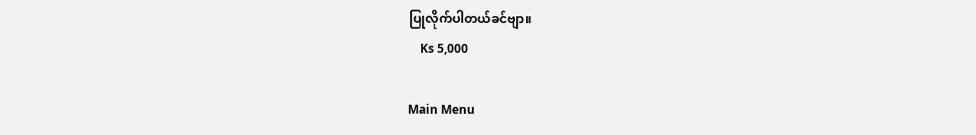ပြုလိုက်ပါတယ်ခင်ဗျာ။
    Ks 5,000

Main Menu